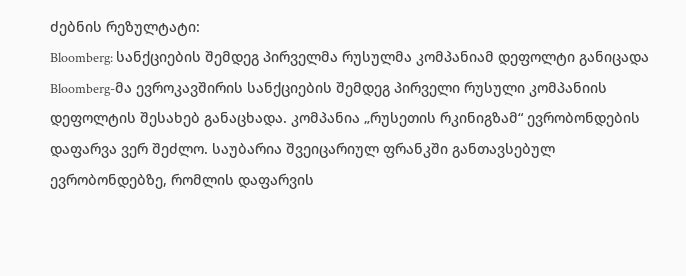ძებნის რეზულტატი:
Bloomberg: სანქციების შემდეგ პირველმა რუსულმა კომპანიამ დეფოლტი განიცადა
Bloomberg-მა ევროკავშირის სანქციების შემდეგ პირველი რუსული კომპანიის დეფოლტის შესახებ განაცხადა. კომპანია „რუსეთის რკინიგზამ“ ევრობონდების დაფარვა ვერ შეძლო. საუბარია შვეიცარიულ ფრანკში განთავსებულ ევრობონდებზე, რომლის დაფარვის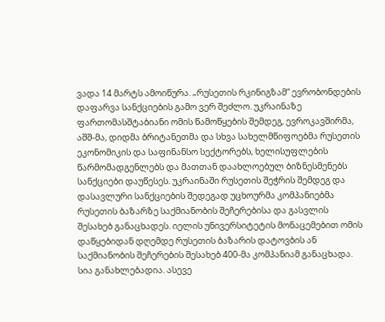ვადა 14 მარტს ამოიწურა. „რუსეთის რკინიგზამ“ ევრობონდების დაფარვა სანქციების გამო ვერ შეძლო. უკრაინაზე ფართომასშტაბიანი ომის წამოწყების შემდეგ, ევროკავშირმა, აშშ-მა, დიდმა ბრიტანეთმა და სხვა სახელმწიფოებმა რუსეთის ეკონომიკის და საფინანსო სექტორებს, ხელისუფლების წარმომადგენლებს და მათთან დაახლოებულ ბიზნესმენებს სანქციები დაუწესეს. უკრაინაში რუსეთის შეჭრის შემდეგ და დასავლური სანქციების შედეგად უცხოურმა კომპანიებმა რუსეთის ბაზარზე საქმიანობის შეჩერებისა და გასვლის შესახებ განაცხადეს. იელის უნივერსიტეტის მონაცემებით ომის დაწყებიდან დღემდე რუსეთის ბაზარის დატოვბის ან საქმიანობის შეჩერების შესახებ 400-მა კომპანიამ განაცხადა. სია განახლებადია. ასევე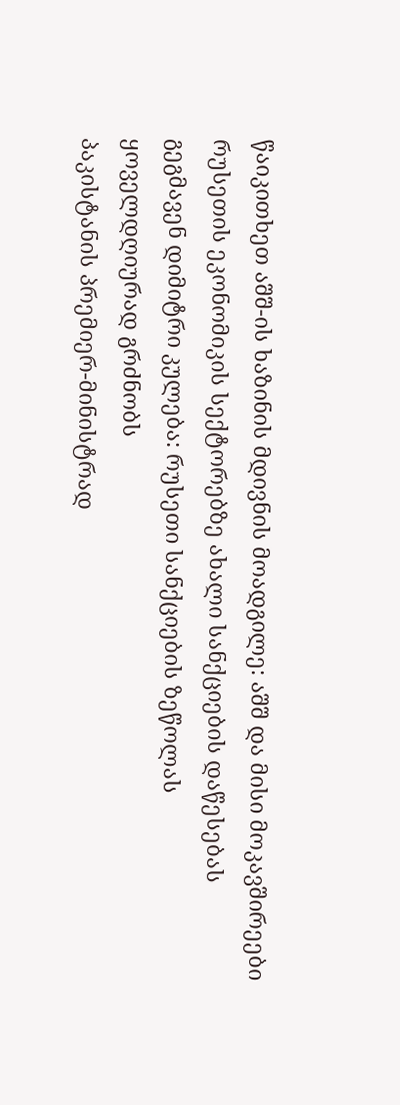წაიკითხეთ აშშ-ის ხაზინის მდივნის მოადგილე: აშშ და მისი მოკავშირეები რუსეთის ეკონომიკის სექტორებზე ახალი სანქციების დაწესებას გეგმავენ დიმიტრი კულება: რუსეთი სანქციების ზეწოლას ყოველდღიურად გრძნობს
პაკისტანის პრემიერ-მინისტრად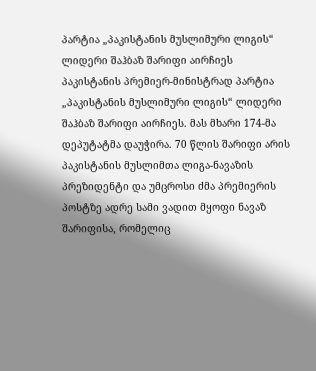პარტია „პაკისტანის მუსლიმური ლიგის“ ლიდერი შაჰბაზ შარიფი აირჩიეს
პაკისტანის პრემიერ-მინისტრად პარტია „პაკისტანის მუსლიმური ლიგის“ ლიდერი შაჰბაზ შარიფი აირჩიეს. მას მხარი 174-მა დეპუტატმა დაუჭირა. 70 წლის შარიფი არის პაკისტანის მუსლიმთა ლიგა-ნავაზის პრეზიდენტი და უმცროსი ძმა პრემიერის პოსტზე ადრე სამი ვადით მყოფი ნავაზ შარიფისა, რომელიც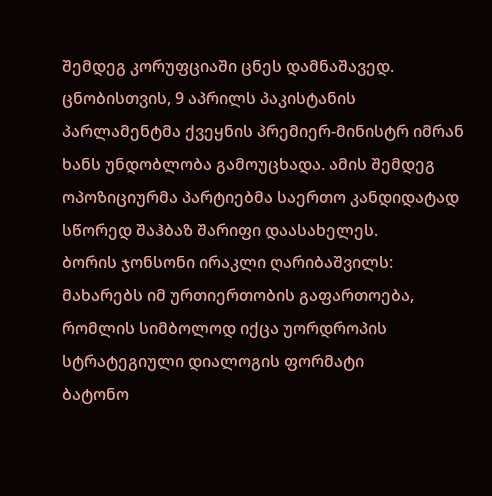შემდეგ კორუფციაში ცნეს დამნაშავედ. ცნობისთვის, 9 აპრილს პაკისტანის პარლამენტმა ქვეყნის პრემიერ-მინისტრ იმრან ხანს უნდობლობა გამოუცხადა. ამის შემდეგ ოპოზიციურმა პარტიებმა საერთო კანდიდატად სწორედ შაჰბაზ შარიფი დაასახელეს.
ბორის ჯონსონი ირაკლი ღარიბაშვილს: მახარებს იმ ურთიერთობის გაფართოება, რომლის სიმბოლოდ იქცა უორდროპის სტრატეგიული დიალოგის ფორმატი
ბატონო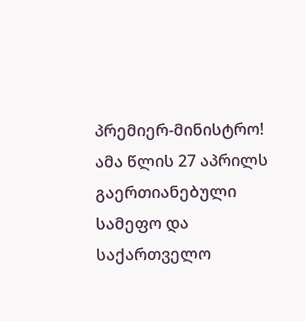პრემიერ-მინისტრო! ამა წლის 27 აპრილს გაერთიანებული სამეფო და საქართველო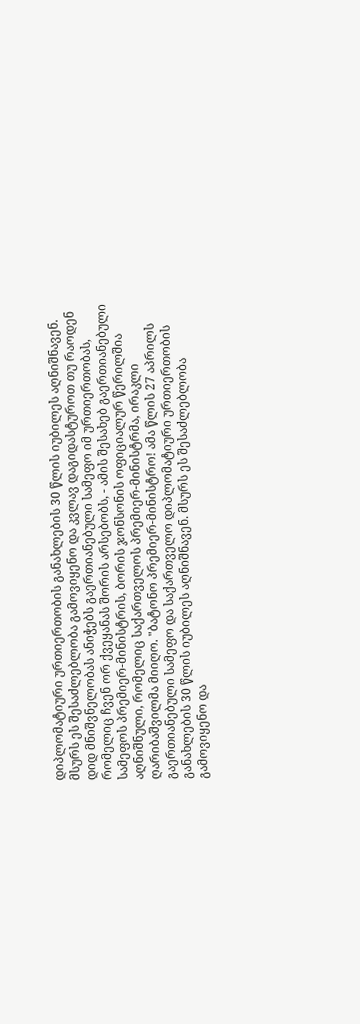დიპლომატიური ურთიერთობის განახლების 30 წლის იუბილეს აღნიშნავენ. მსურს ეს შესაძლებლობა გამოვიყენო და კვლავ დაგიდასტუროთ თუ რაოდენ დიდ მნიშვნელობას ანიჭებს გაერთიანებული სამეფო იმ ურთიერთობას, რომელიც ჩვენ ორ ქვეყანას შორის არსებობს, - ამის შესახებ გაერთიანებული სამეფოს პრემიერ-მინისტრის, ბორის ჯონსონის ოფიციალურ წერილშია აღნიშნული, რომელიც საქართველოს პრემიერ-მინისტრმა, ირაკლი ღარიბაშვილმა მიიღო. "ბატონო პრემიერ-მინისტრო! ამა წლის 27 აპრილს გაერთიანებული სამეფო და საქართველო დიპლომატიური ურთიერთობის განახლების 30 წლის იუბილეს აღნიშნავენ. მსურს ეს შესაძლებლობა გამოვიყენო და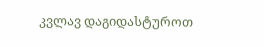კვლავ დაგიდასტუროთ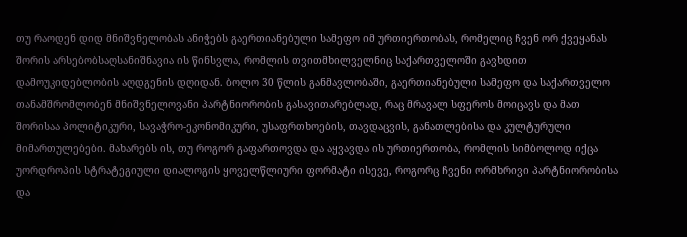თუ რაოდენ დიდ მნიშვნელობას ანიჭებს გაერთიანებული სამეფო იმ ურთიერთობას, რომელიც ჩვენ ორ ქვეყანას შორის არსებობსაღსანიშნავია ის წინსვლა, რომლის თვითმხილველნიც საქართველოში გავხდით დამოუკიდებლობის აღდგენის დღიდან. ბოლო 30 წლის განმავლობაში, გაერთიანებული სამეფო და საქართველო თანამშრომლობენ მნიშვნელოვანი პარტნიორობის გასავითარებლად, რაც მრავალ სფეროს მოიცავს და მათ შორისაა პოლიტიკური, სავაჭრო-ეკონომიკური, უსაფრთხოების, თავდაცვის, განათლებისა და კულტურული მიმართულებები. მახარებს ის, თუ როგორ გაფართოვდა და აყვავდა ის ურთიერთობა, რომლის სიმბოლოდ იქცა უორდროპის სტრატეგიული დიალოგის ყოველწლიური ფორმატი ისევე, როგორც ჩვენი ორმხრივი პარტნიორობისა და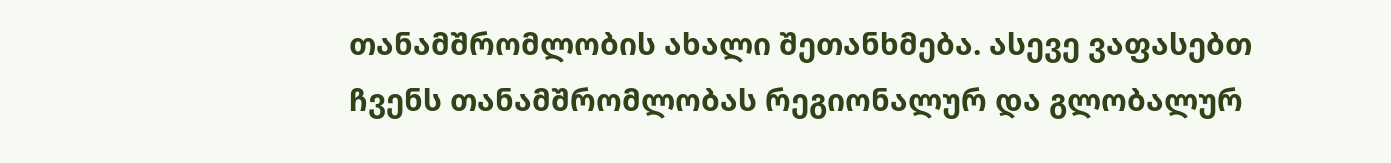თანამშრომლობის ახალი შეთანხმება. ასევე ვაფასებთ ჩვენს თანამშრომლობას რეგიონალურ და გლობალურ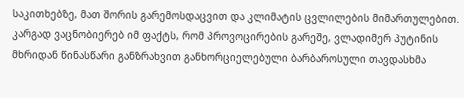საკითხებზე, მათ შორის გარემოსდაცვით და კლიმატის ცვლილების მიმართულებით. კარგად ვაცნობიერებ იმ ფაქტს, რომ პროვოცირების გარეშე, ვლადიმერ პუტინის მხრიდან წინასწარი განზრახვით განხორციელებული ბარბაროსული თავდასხმა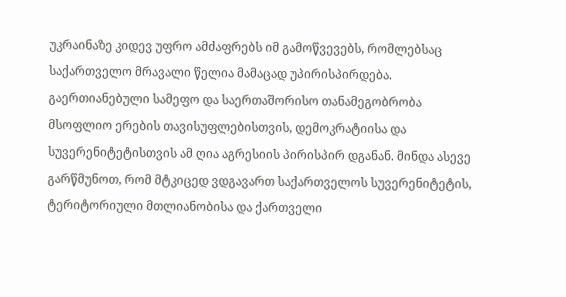უკრაინაზე კიდევ უფრო ამძაფრებს იმ გამოწვევებს, რომლებსაც საქართველო მრავალი წელია მამაცად უპირისპირდება. გაერთიანებული სამეფო და საერთაშორისო თანამეგობრობა მსოფლიო ერების თავისუფლებისთვის, დემოკრატიისა და სუვერენიტეტისთვის ამ ღია აგრესიის პირისპირ დგანან. მინდა ასევე გარწმუნოთ, რომ მტკიცედ ვდგავართ საქართველოს სუვერენიტეტის, ტერიტორიული მთლიანობისა და ქართველი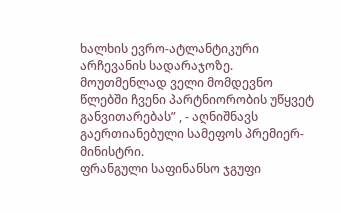ხალხის ევრო-ატლანტიკური არჩევანის სადარაჯოზე. მოუთმენლად ველი მომდევნო წლებში ჩვენი პარტნიორობის უწყვეტ განვითარებას” , - აღნიშნავს გაერთიანებული სამეფოს პრემიერ-მინისტრი.
ფრანგული საფინანსო ჯგუფი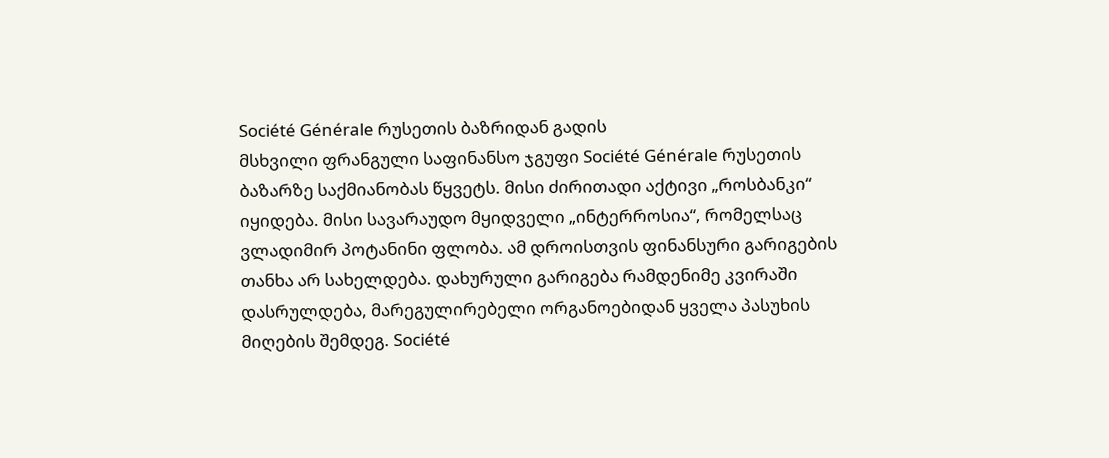Société Générale რუსეთის ბაზრიდან გადის
მსხვილი ფრანგული საფინანსო ჯგუფი Société Générale რუსეთის ბაზარზე საქმიანობას წყვეტს. მისი ძირითადი აქტივი „როსბანკი“ იყიდება. მისი სავარაუდო მყიდველი „ინტერროსია“, რომელსაც ვლადიმირ პოტანინი ფლობა. ამ დროისთვის ფინანსური გარიგების თანხა არ სახელდება. დახურული გარიგება რამდენიმე კვირაში დასრულდება, მარეგულირებელი ორგანოებიდან ყველა პასუხის მიღების შემდეგ. Société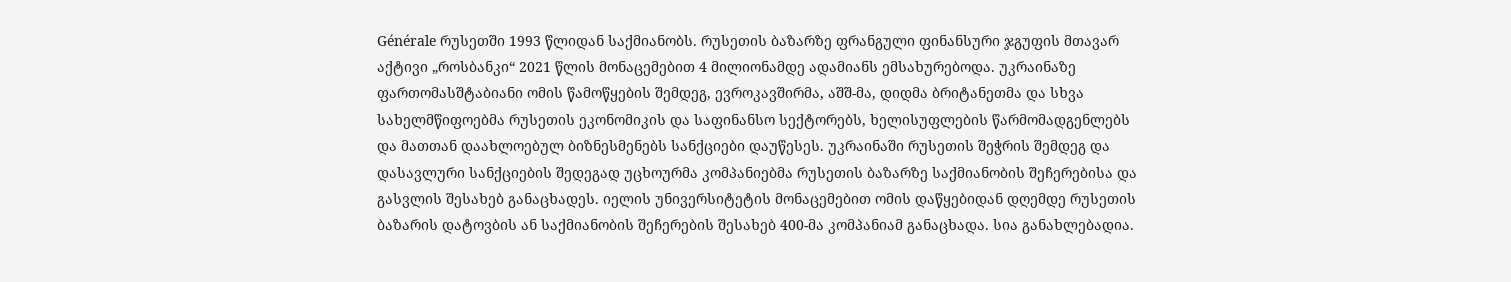Générale რუსეთში 1993 წლიდან საქმიანობს. რუსეთის ბაზარზე ფრანგული ფინანსური ჯგუფის მთავარ აქტივი „როსბანკი“ 2021 წლის მონაცემებით 4 მილიონამდე ადამიანს ემსახურებოდა. უკრაინაზე ფართომასშტაბიანი ომის წამოწყების შემდეგ, ევროკავშირმა, აშშ-მა, დიდმა ბრიტანეთმა და სხვა სახელმწიფოებმა რუსეთის ეკონომიკის და საფინანსო სექტორებს, ხელისუფლების წარმომადგენლებს და მათთან დაახლოებულ ბიზნესმენებს სანქციები დაუწესეს. უკრაინაში რუსეთის შეჭრის შემდეგ და დასავლური სანქციების შედეგად უცხოურმა კომპანიებმა რუსეთის ბაზარზე საქმიანობის შეჩერებისა და გასვლის შესახებ განაცხადეს. იელის უნივერსიტეტის მონაცემებით ომის დაწყებიდან დღემდე რუსეთის ბაზარის დატოვბის ან საქმიანობის შეჩერების შესახებ 400-მა კომპანიამ განაცხადა. სია განახლებადია.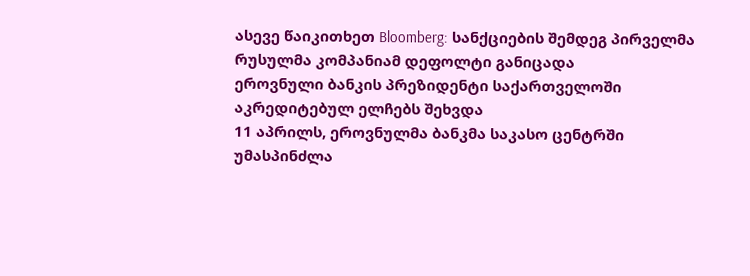ასევე წაიკითხეთ Bloomberg: სანქციების შემდეგ პირველმა რუსულმა კომპანიამ დეფოლტი განიცადა
ეროვნული ბანკის პრეზიდენტი საქართველოში აკრედიტებულ ელჩებს შეხვდა
11 აპრილს, ეროვნულმა ბანკმა საკასო ცენტრში უმასპინძლა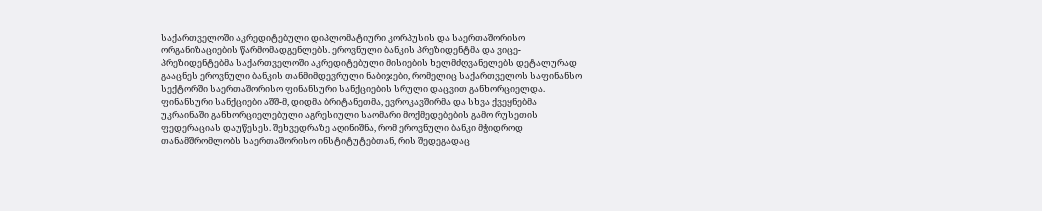საქართველოში აკრედიტებული დიპლომატიური კორპუსის და საერთაშორისო ორგანიზაციების წარმომადგენლებს. ეროვნული ბანკის პრეზიდენტმა და ვიცე-პრეზიდენტებმა საქართველოში აკრედიტებული მისიების ხელმძღვანელებს დეტალურად გააცნეს ეროვნული ბანკის თანმიმდევრული ნაბიჯები, რომელიც საქართველოს საფინანსო სექტორში საერთაშორისო ფინანსური სანქციების სრული დაცვით განხორციელდა. ფინანსური სანქციები აშშ-მ, დიდმა ბრიტანეთმა, ევროკავშირმა და სხვა ქვეყნებმა უკრაინაში განხორციელებული აგრესიული საომარი მოქმედებების გამო რუსეთის ფედერაციას დაუწესეს. შეხვედრაზე აღინიშნა, რომ ეროვნული ბანკი მჭიდროდ თანამშრომლობს საერთაშორისო ინსტიტუტებთან, რის შედეგადაც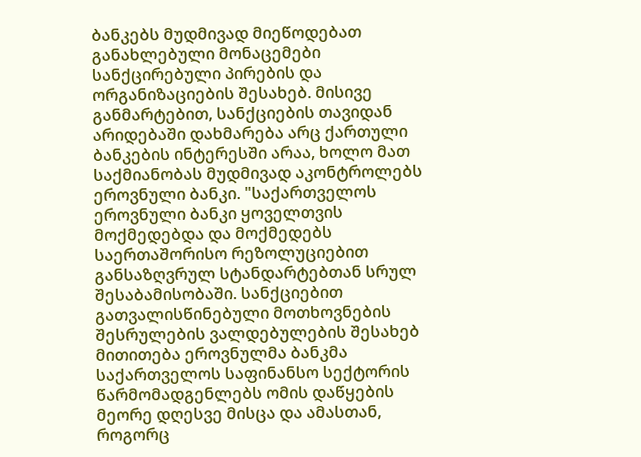ბანკებს მუდმივად მიეწოდებათ განახლებული მონაცემები სანქცირებული პირების და ორგანიზაციების შესახებ. მისივე განმარტებით, სანქციების თავიდან არიდებაში დახმარება არც ქართული ბანკების ინტერესში არაა, ხოლო მათ საქმიანობას მუდმივად აკონტროლებს ეროვნული ბანკი. "საქართველოს ეროვნული ბანკი ყოველთვის მოქმედებდა და მოქმედებს საერთაშორისო რეზოლუციებით განსაზღვრულ სტანდარტებთან სრულ შესაბამისობაში. სანქციებით გათვალისწინებული მოთხოვნების შესრულების ვალდებულების შესახებ მითითება ეროვნულმა ბანკმა საქართველოს საფინანსო სექტორის წარმომადგენლებს ომის დაწყების მეორე დღესვე მისცა და ამასთან, როგორც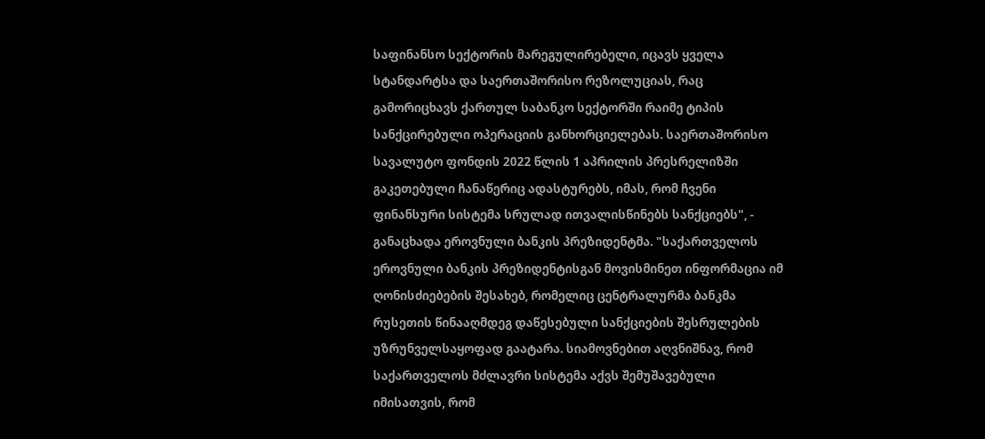საფინანსო სექტორის მარეგულირებელი, იცავს ყველა სტანდარტსა და საერთაშორისო რეზოლუციას, რაც გამორიცხავს ქართულ საბანკო სექტორში რაიმე ტიპის სანქცირებული ოპერაციის განხორციელებას. საერთაშორისო სავალუტო ფონდის 2022 წლის 1 აპრილის პრესრელიზში გაკეთებული ჩანაწერიც ადასტურებს, იმას, რომ ჩვენი ფინანსური სისტემა სრულად ითვალისწინებს სანქციებს", - განაცხადა ეროვნული ბანკის პრეზიდენტმა. "საქართველოს ეროვნული ბანკის პრეზიდენტისგან მოვისმინეთ ინფორმაცია იმ ღონისძიებების შესახებ, რომელიც ცენტრალურმა ბანკმა რუსეთის წინააღმდეგ დაწესებული სანქციების შესრულების უზრუნველსაყოფად გაატარა. სიამოვნებით აღვნიშნავ, რომ საქართველოს მძლავრი სისტემა აქვს შემუშავებული იმისათვის, რომ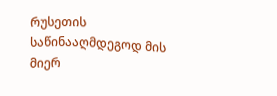რუსეთის საწინააღმდეგოდ მის მიერ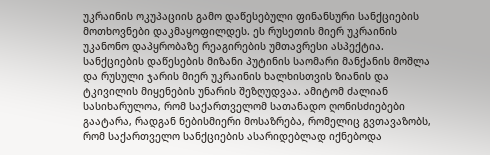უკრაინის ოკუპაციის გამო დაწესებული ფინანსური სანქციების მოთხოვნები დაკმაყოფილდეს. ეს რუსეთის მიერ უკრაინის უკანონო დაპყრობაზე რეაგირების უმთავრესი ასპექტია. სანქციების დაწესების მიზანი პუტინის საომარი მანქანის მოშლა და რუსული ჯარის მიერ უკრაინის ხალხისთვის ზიანის და ტკივილის მიყენების უნარის შეზღუდვაა. ამიტომ ძალიან სასიხარულოა, რომ საქართველომ სათანადო ღონისძიებები გაატარა, რადგან ნებისმიერი მოსაზრება, რომელიც გვთავაზობს, რომ საქართველო სანქციების ასარიდებლად იქნებოდა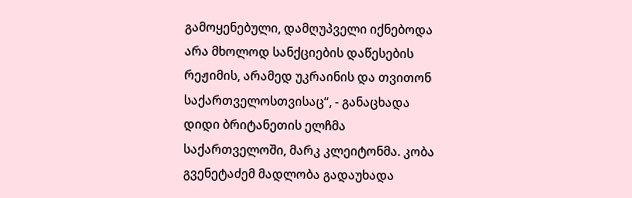გამოყენებული, დამღუპველი იქნებოდა არა მხოლოდ სანქციების დაწესების რეჟიმის, არამედ უკრაინის და თვითონ საქართველოსთვისაც“, - განაცხადა დიდი ბრიტანეთის ელჩმა საქართველოში, მარკ კლეიტონმა. კობა გვენეტაძემ მადლობა გადაუხადა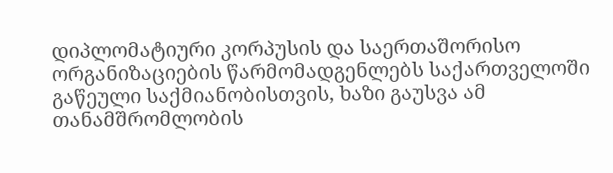დიპლომატიური კორპუსის და საერთაშორისო ორგანიზაციების წარმომადგენლებს საქართველოში გაწეული საქმიანობისთვის, ხაზი გაუსვა ამ თანამშრომლობის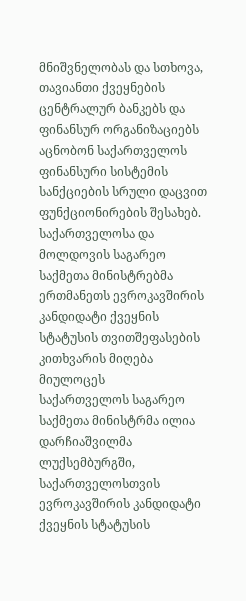მნიშვნელობას და სთხოვა, თავიანთი ქვეყნების ცენტრალურ ბანკებს და ფინანსურ ორგანიზაციებს აცნობონ საქართველოს ფინანსური სისტემის სანქციების სრული დაცვით ფუნქციონირების შესახებ.
საქართველოსა და მოლდოვის საგარეო საქმეთა მინისტრებმა ერთმანეთს ევროკავშირის კანდიდატი ქვეყნის სტატუსის თვითშეფასების კითხვარის მიღება მიულოცეს
საქართველოს საგარეო საქმეთა მინისტრმა ილია დარჩიაშვილმა ლუქსემბურგში, საქართველოსთვის ევროკავშირის კანდიდატი ქვეყნის სტატუსის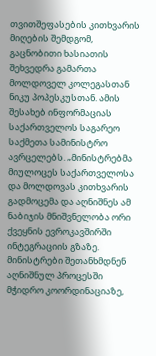თვითშეფასების კითხვარის მიღების შემდგომ, გაცნობითი ხასიათის შეხვედრა გამართა მოლდოველ კოლეგასთან ნიკუ პოპესკუსთან. ამის შესახებ ინფორმაციას საქართველოს საგარეო საქმეთა სამინისტრო ავრცელებს. „მინისტრებმა მიულოცეს საქართველოსა და მოლდოვას კითხვარის გადმოცემა და აღნიშნეს ამ ნაბიჯის მნიშვნელობა ორი ქვეყნის ევროკავშირში ინტეგრაციის გზაზე. მინისტრები შეთანხმდნენ აღნიშნულ პროცესში მჭიდრო კოორდინაციაზე,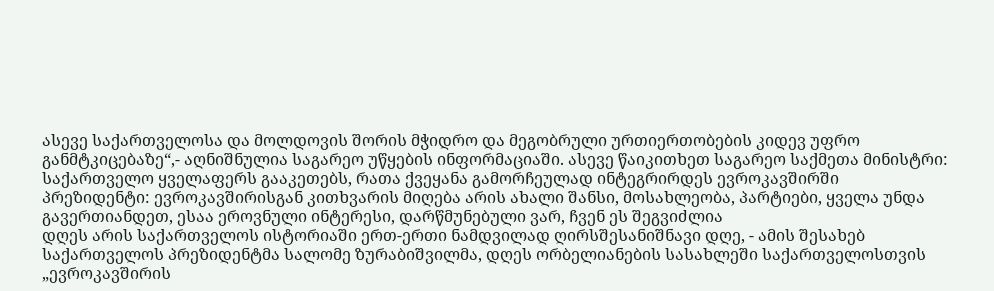ასევე საქართველოსა და მოლდოვის შორის მჭიდრო და მეგობრული ურთიერთობების კიდევ უფრო განმტკიცებაზე“,- აღნიშნულია საგარეო უწყების ინფორმაციაში. ასევე წაიკითხეთ საგარეო საქმეთა მინისტრი: საქართველო ყველაფერს გააკეთებს, რათა ქვეყანა გამორჩეულად ინტეგრირდეს ევროკავშირში
პრეზიდენტი: ევროკავშირისგან კითხვარის მიღება არის ახალი შანსი, მოსახლეობა, პარტიები, ყველა უნდა გავერთიანდეთ, ესაა ეროვნული ინტერესი, დარწმუნებული ვარ, ჩვენ ეს შეგვიძლია
დღეს არის საქართველოს ისტორიაში ერთ-ერთი ნამდვილად ღირსშესანიშნავი დღე, - ამის შესახებ საქართველოს პრეზიდენტმა სალომე ზურაბიშვილმა, დღეს ორბელიანების სასახლეში საქართველოსთვის „ევროკავშირის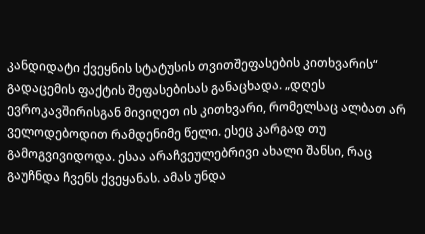კანდიდატი ქვეყნის სტატუსის თვითშეფასების კითხვარის“ გადაცემის ფაქტის შეფასებისას განაცხადა. „დღეს ევროკავშირისგან მივიღეთ ის კითხვარი, რომელსაც ალბათ არ ველოდებოდით რამდენიმე წელი. ესეც კარგად თუ გამოგვივიდოდა. ესაა არაჩვეულებრივი ახალი შანსი, რაც გაუჩნდა ჩვენს ქვეყანას. ამას უნდა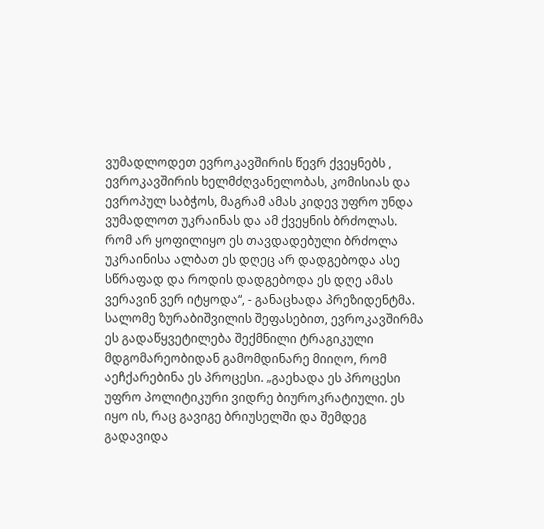ვუმადლოდეთ ევროკავშირის წევრ ქვეყნებს , ევროკავშირის ხელმძღვანელობას, კომისიას და ევროპულ საბჭოს, მაგრამ ამას კიდევ უფრო უნდა ვუმადლოთ უკრაინას და ამ ქვეყნის ბრძოლას. რომ არ ყოფილიყო ეს თავდადებული ბრძოლა უკრაინისა ალბათ ეს დღეც არ დადგებოდა ასე სწრაფად და როდის დადგებოდა ეს დღე ამას ვერავინ ვერ იტყოდა“, - განაცხადა პრეზიდენტმა. სალომე ზურაბიშვილის შეფასებით, ევროკავშირმა ეს გადაწყვეტილება შექმნილი ტრაგიკული მდგომარეობიდან გამომდინარე მიიღო, რომ აეჩქარებინა ეს პროცესი. „გაეხადა ეს პროცესი უფრო პოლიტიკური ვიდრე ბიუროკრატიული. ეს იყო ის, რაც გავიგე ბრიუსელში და შემდეგ გადავიდა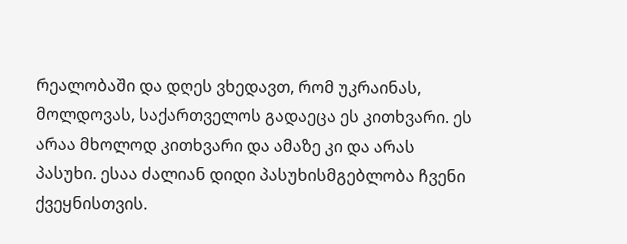რეალობაში და დღეს ვხედავთ, რომ უკრაინას, მოლდოვას, საქართველოს გადაეცა ეს კითხვარი. ეს არაა მხოლოდ კითხვარი და ამაზე კი და არას პასუხი. ესაა ძალიან დიდი პასუხისმგებლობა ჩვენი ქვეყნისთვის.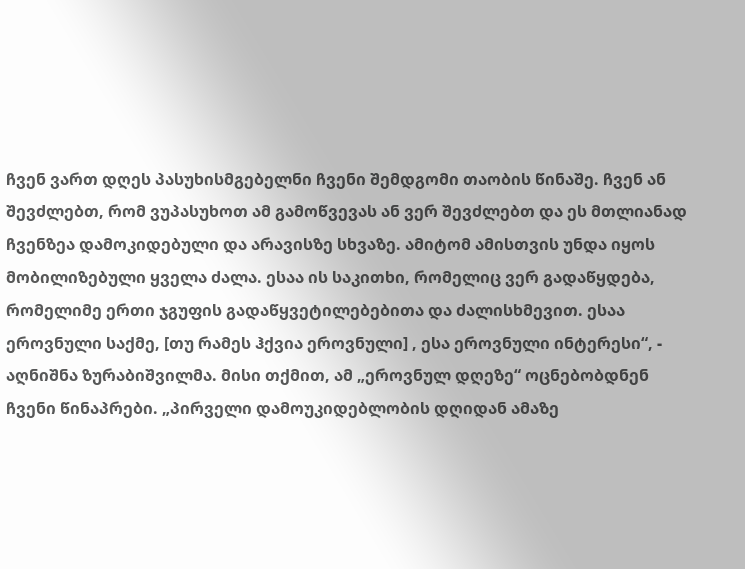ჩვენ ვართ დღეს პასუხისმგებელნი ჩვენი შემდგომი თაობის წინაშე. ჩვენ ან შევძლებთ, რომ ვუპასუხოთ ამ გამოწვევას ან ვერ შევძლებთ და ეს მთლიანად ჩვენზეა დამოკიდებული და არავისზე სხვაზე. ამიტომ ამისთვის უნდა იყოს მობილიზებული ყველა ძალა. ესაა ის საკითხი, რომელიც ვერ გადაწყდება, რომელიმე ერთი ჯგუფის გადაწყვეტილებებითა და ძალისხმევით. ესაა ეროვნული საქმე, [თუ რამეს ჰქვია ეროვნული] , ესა ეროვნული ინტერესი“, - აღნიშნა ზურაბიშვილმა. მისი თქმით, ამ „ეროვნულ დღეზე“ ოცნებობდნენ ჩვენი წინაპრები. „პირველი დამოუკიდებლობის დღიდან ამაზე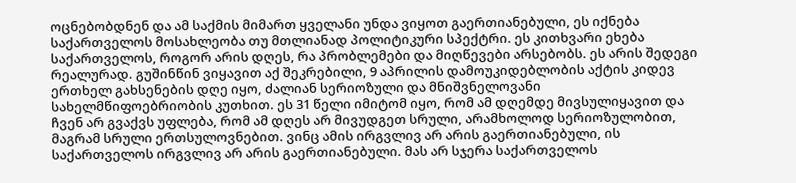ოცნებობდნენ და ამ საქმის მიმართ ყველანი უნდა ვიყოთ გაერთიანებული, ეს იქნება საქართველოს მოსახლეობა თუ მთლიანად პოლიტიკური სპექტრი. ეს კითხვარი ეხება საქართველოს, როგორ არის დღეს, რა პრობლემები და მიღწევები არსებობს. ეს არის შედეგი რეალურად. გუშინწინ ვიყავით აქ შეკრებილი, 9 აპრილის დამოუკიდებლობის აქტის კიდევ ერთხელ გახსენების დღე იყო, ძალიან სერიოზული და მნიშვნელოვანი სახელმწიფოებრიობის კუთხით. ეს 31 წელი იმიტომ იყო, რომ ამ დღემდე მივსულიყავით და ჩვენ არ გვაქვს უფლება, რომ ამ დღეს არ მივუდგეთ სრული, არამხოლოდ სერიოზულობით, მაგრამ სრული ერთსულოვნებით. ვინც ამის ირგვლივ არ არის გაერთიანებული, ის საქართველოს ირგვლივ არ არის გაერთიანებული. მას არ სჯერა საქართველოს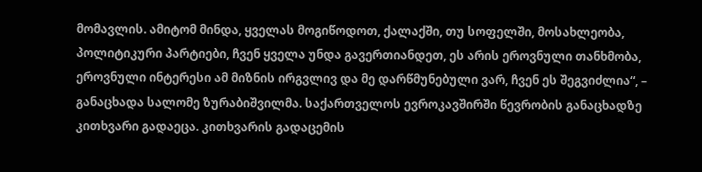მომავლის. ამიტომ მინდა, ყველას მოგიწოდოთ, ქალაქში, თუ სოფელში, მოსახლეობა, პოლიტიკური პარტიები, ჩვენ ყველა უნდა გავერთიანდეთ, ეს არის ეროვნული თანხმობა, ეროვნული ინტერესი ამ მიზნის ირგვლივ და მე დარწმუნებული ვარ, ჩვენ ეს შეგვიძლია“, – განაცხადა სალომე ზურაბიშვილმა. საქართველოს ევროკავშირში წევრობის განაცხადზე კითხვარი გადაეცა. კითხვარის გადაცემის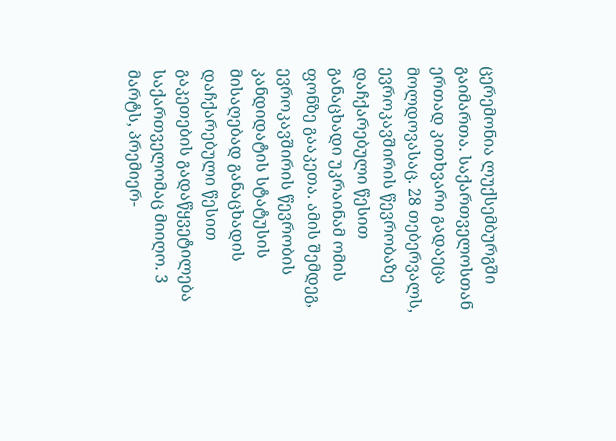ცერემონია ლუქსემბურგში გაიმართა. საქართველოსთან ერთად კითხვარი გადაეცა მოლდოვასაც. 28 თებერვალს, ევროკავშირის წევრობაზე დაჩქარებული წესით განაცხადი უკრაინამ ომის ფონზე გააკეთა. ამის შემდეგ, ევროკავშირის წევრობის კანდიდატის სტატუსის მისაღებად განაცხადის დაჩქარებული წესით გაკეთების გადაწყვეტილება საქართველომაც მიიღო. 3 მარტს, პრემიერ-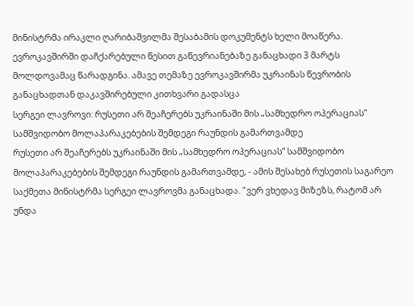მინისტრმა ირაკლი ღარიბაშვილმა შესაბამის დოკუმენტს ხელი მოაწერა. ევროკავშირში დაჩქარებული წესით გაწევრიანებაზე განაცხადი 3 მარტს მოლდოვამაც წარადგინა. ამავე თემაზე ევროკავშირმა უკრაინას წევრობის განაცხადთან დაკავშირებული კითხვარი გადასცა
სერგეი ლავროვი: რუსეთი არ შეაჩერებს უკრაინაში მის „სამხედრო ოპერაციას“ სამშვიდობო მოლაპარაკებების შემდეგი რაუნდის გამართვამდე
რუსეთი არ შეაჩერებს უკრაინაში მის „სამხედრო ოპერაციას“ სამშვიდობო მოლაპარაკებების შემდეგი რაუნდის გამართვამდე, - ამის შესახებ რუსეთის საგარეო საქმეთა მინისტრმა სერგეი ლავროვმა განაცხადა. "ვერ ვხედავ მიზეზს, რატომ არ უნდა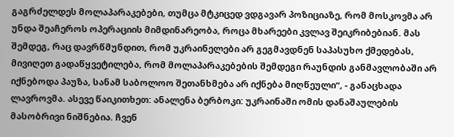გაგრძელდეს მოლაპარაკებები, თუმცა მტკიცედ ვდგავარ პოზიციაზე, რომ მოსკოვმა არ უნდა შეაჩეროს ოპერაციის მიმდინარეობა, როცა მხარეები კვლავ შეიკრიბებიან. მას შემდეგ, რაც დავრწმუნდით, რომ უკრაინელები არ გეგმავდნენ საპასუხო ქმედებას, მივიღეთ გადაწყვეტილება, რომ მოლაპარაკებების შემდეგი რაუნდის განმავლობაში არ იქნებოდა პაუზა, სანამ საბოლოო შეთანხმება არ იქნება მიღწეული”, - განაცხადა ლავროვმა. ასევე წაიკითხეთ: ანალენა ბერბოკი: უკრაინაში ომის დანაშაულების მასობრივი ნიშნებია. ჩვენ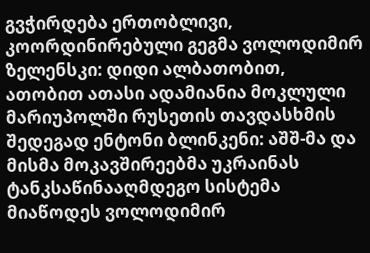გვჭირდება ერთობლივი, კოორდინირებული გეგმა ვოლოდიმირ ზელენსკი: დიდი ალბათობით, ათობით ათასი ადამიანია მოკლული მარიუპოლში რუსეთის თავდასხმის შედეგად ენტონი ბლინკენი: აშშ-მა და მისმა მოკავშირეებმა უკრაინას ტანკსაწინააღმდეგო სისტემა მიაწოდეს ვოლოდიმირ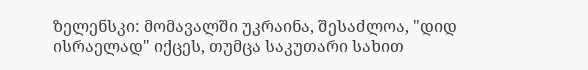ზელენსკი: მომავალში უკრაინა, შესაძლოა, "დიდ ისრაელად" იქცეს, თუმცა საკუთარი სახით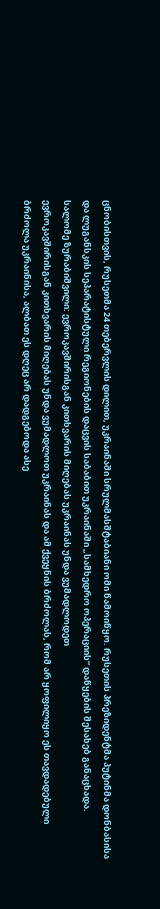ცნობისთვის, რუსეთმა 24 თებერვლის დილით, უკრაინაში სრულმასშტაბიანი ომი წამოიწყო. რუსეთის პრეზიდენტმა პუტინმა დონბასისა და ლუგანსკის სეპარატისტული რეგიონების დაცვის საბაბით უკრაინაში „სამხედრო ოპერაციის“ დაწყების შესახებ განაცხადა.
სალომე ზურაბიშვილი: ევროკავშირისგან კითხვარის მიღებას უკრაინას უნდა ვუმადლოდეთ
ევროკავშირისგან კითხვარის მიღებას უნდა ვუმადლოთ უკრაინას და ამ ქვეყნის ბრძოლას, რომ არ ყოფილიყო ეს თავდადებული ბრძოლა უკრაინისა, ალბათ ეს დღეც არ დადგებოდა ასე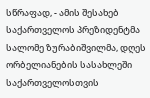სწრაფად, - ამის შესახებ საქართველოს პრეზიდენტმა სალომე ზურაბიშვილმა, დღეს ორბელიანების სასახლეში საქართველოსთვის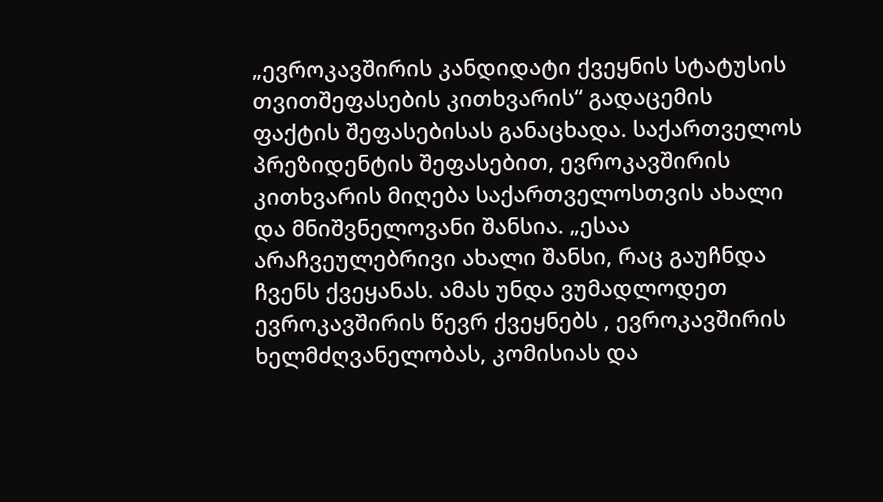„ევროკავშირის კანდიდატი ქვეყნის სტატუსის თვითშეფასების კითხვარის“ გადაცემის ფაქტის შეფასებისას განაცხადა. საქართველოს პრეზიდენტის შეფასებით, ევროკავშირის კითხვარის მიღება საქართველოსთვის ახალი და მნიშვნელოვანი შანსია. „ესაა არაჩვეულებრივი ახალი შანსი, რაც გაუჩნდა ჩვენს ქვეყანას. ამას უნდა ვუმადლოდეთ ევროკავშირის წევრ ქვეყნებს , ევროკავშირის ხელმძღვანელობას, კომისიას და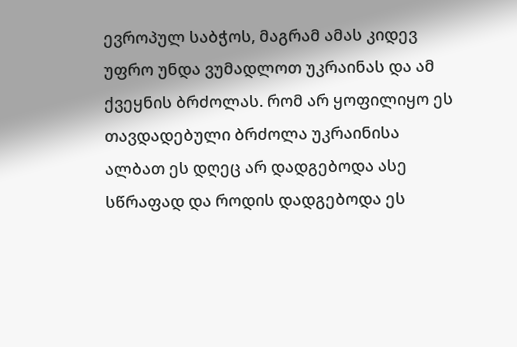ევროპულ საბჭოს, მაგრამ ამას კიდევ უფრო უნდა ვუმადლოთ უკრაინას და ამ ქვეყნის ბრძოლას. რომ არ ყოფილიყო ეს თავდადებული ბრძოლა უკრაინისა ალბათ ეს დღეც არ დადგებოდა ასე სწრაფად და როდის დადგებოდა ეს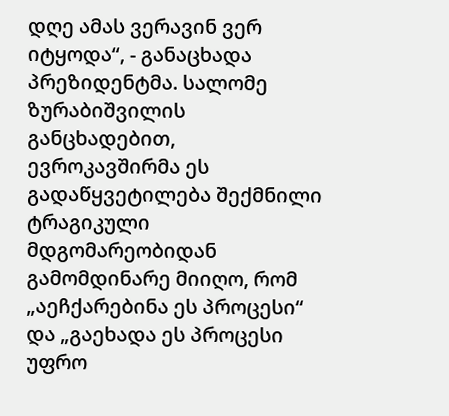დღე ამას ვერავინ ვერ იტყოდა“, - განაცხადა პრეზიდენტმა. სალომე ზურაბიშვილის განცხადებით, ევროკავშირმა ეს გადაწყვეტილება შექმნილი ტრაგიკული მდგომარეობიდან გამომდინარე მიიღო, რომ „აეჩქარებინა ეს პროცესი“ და „გაეხადა ეს პროცესი უფრო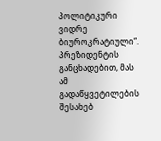პოლიტიკური ვიდრე ბიუროკრატიული“. პრეზიდენტის განცხადებით, მას ამ გადაწყვეტილების შესახებ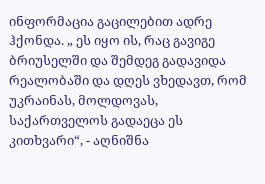ინფორმაცია გაცილებით ადრე ჰქონდა. „ ეს იყო ის, რაც გავიგე ბრიუსელში და შემდეგ გადავიდა რეალობაში და დღეს ვხედავთ, რომ უკრაინას, მოლდოვას, საქართველოს გადაეცა ეს კითხვარი“, - აღნიშნა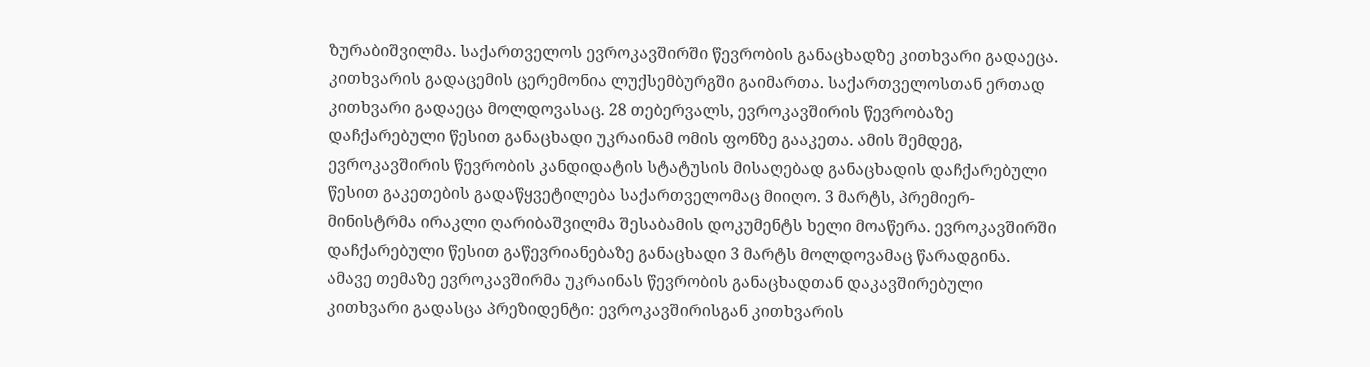ზურაბიშვილმა. საქართველოს ევროკავშირში წევრობის განაცხადზე კითხვარი გადაეცა. კითხვარის გადაცემის ცერემონია ლუქსემბურგში გაიმართა. საქართველოსთან ერთად კითხვარი გადაეცა მოლდოვასაც. 28 თებერვალს, ევროკავშირის წევრობაზე დაჩქარებული წესით განაცხადი უკრაინამ ომის ფონზე გააკეთა. ამის შემდეგ, ევროკავშირის წევრობის კანდიდატის სტატუსის მისაღებად განაცხადის დაჩქარებული წესით გაკეთების გადაწყვეტილება საქართველომაც მიიღო. 3 მარტს, პრემიერ-მინისტრმა ირაკლი ღარიბაშვილმა შესაბამის დოკუმენტს ხელი მოაწერა. ევროკავშირში დაჩქარებული წესით გაწევრიანებაზე განაცხადი 3 მარტს მოლდოვამაც წარადგინა. ამავე თემაზე ევროკავშირმა უკრაინას წევრობის განაცხადთან დაკავშირებული კითხვარი გადასცა პრეზიდენტი: ევროკავშირისგან კითხვარის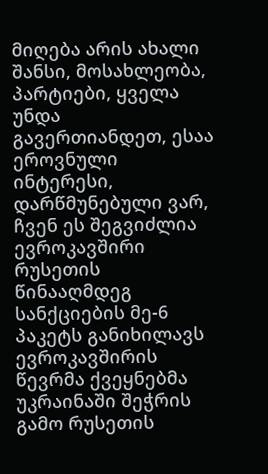მიღება არის ახალი შანსი, მოსახლეობა, პარტიები, ყველა უნდა გავერთიანდეთ, ესაა ეროვნული ინტერესი, დარწმუნებული ვარ, ჩვენ ეს შეგვიძლია
ევროკავშირი რუსეთის წინააღმდეგ სანქციების მე-6 პაკეტს განიხილავს
ევროკავშირის წევრმა ქვეყნებმა უკრაინაში შეჭრის გამო რუსეთის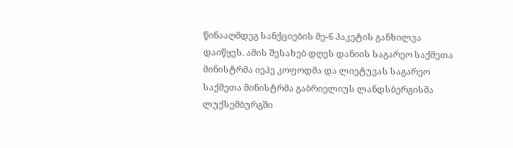წინააღმდეგ სანქციების მე-6 პაკეტის განხილვა დაიწყეს. ამის შესახებ დღეს დანიის საგარეო საქმეთა მინისტრმა იეპე კოფოდმა და ლიეტუვას საგარეო საქმეთა მინისტრმა გაბრიელიუს ლანდსბერგისმა ლუქსემბურგში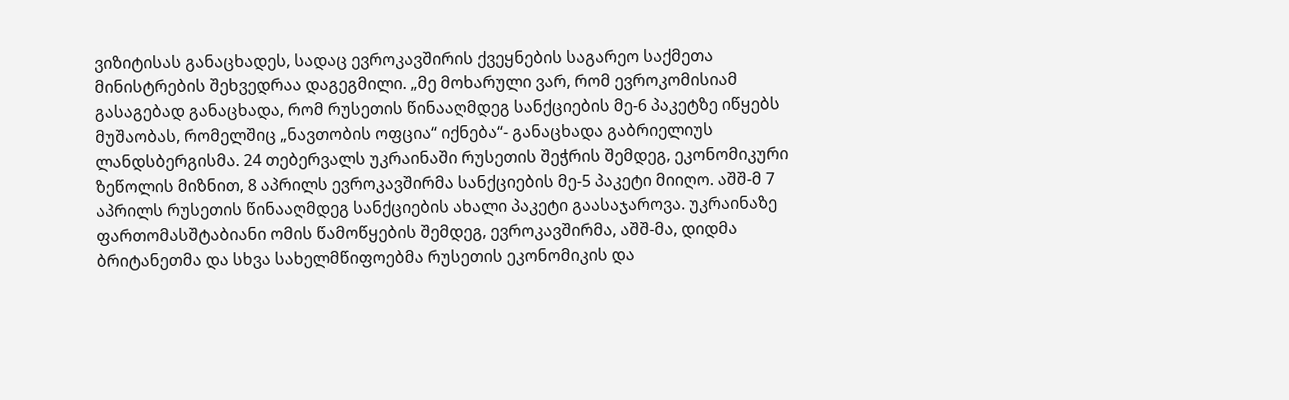ვიზიტისას განაცხადეს, სადაც ევროკავშირის ქვეყნების საგარეო საქმეთა მინისტრების შეხვედრაა დაგეგმილი. „მე მოხარული ვარ, რომ ევროკომისიამ გასაგებად განაცხადა, რომ რუსეთის წინააღმდეგ სანქციების მე-6 პაკეტზე იწყებს მუშაობას, რომელშიც „ნავთობის ოფცია“ იქნება“- განაცხადა გაბრიელიუს ლანდსბერგისმა. 24 თებერვალს უკრაინაში რუსეთის შეჭრის შემდეგ, ეკონომიკური ზეწოლის მიზნით, 8 აპრილს ევროკავშირმა სანქციების მე-5 პაკეტი მიიღო. აშშ-მ 7 აპრილს რუსეთის წინააღმდეგ სანქციების ახალი პაკეტი გაასაჯაროვა. უკრაინაზე ფართომასშტაბიანი ომის წამოწყების შემდეგ, ევროკავშირმა, აშშ-მა, დიდმა ბრიტანეთმა და სხვა სახელმწიფოებმა რუსეთის ეკონომიკის და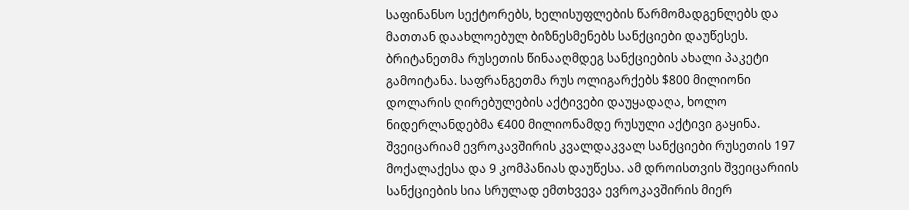საფინანსო სექტორებს, ხელისუფლების წარმომადგენლებს და მათთან დაახლოებულ ბიზნესმენებს სანქციები დაუწესეს. ბრიტანეთმა რუსეთის წინააღმდეგ სანქციების ახალი პაკეტი გამოიტანა. საფრანგეთმა რუს ოლიგარქებს $800 მილიონი დოლარის ღირებულების აქტივები დაუყადაღა, ხოლო ნიდერლანდებმა €400 მილიონამდე რუსული აქტივი გაყინა. შვეიცარიამ ევროკავშირის კვალდაკვალ სანქციები რუსეთის 197 მოქალაქესა და 9 კომპანიას დაუწესა. ამ დროისთვის შვეიცარიის სანქციების სია სრულად ემთხვევა ევროკავშირის მიერ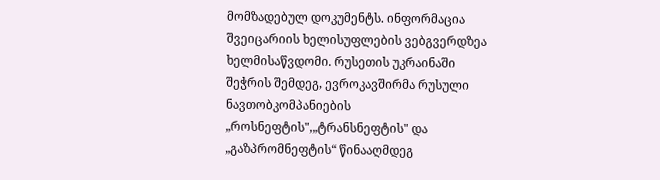მომზადებულ დოკუმენტს. ინფორმაცია შვეიცარიის ხელისუფლების ვებგვერდზეა ხელმისაწვდომი. რუსეთის უკრაინაში შეჭრის შემდეგ, ევროკავშირმა რუსული ნავთობკომპანიების „როსნეფტის",„ტრანსნეფტის" და „გაზპრომნეფტის“ წინააღმდეგ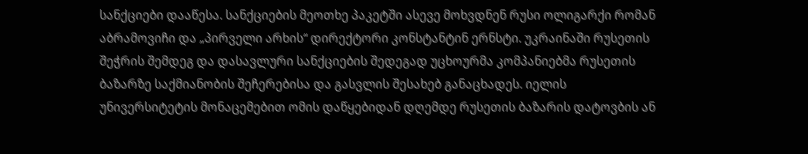სანქციები დააწესა. სანქციების მეოთხე პაკეტში ასევე მოხვდნენ რუსი ოლიგარქი რომან აბრამოვიჩი და „პირველი არხის“ დირექტორი კონსტანტინ ერნსტი. უკრაინაში რუსეთის შეჭრის შემდეგ და დასავლური სანქციების შედეგად უცხოურმა კომპანიებმა რუსეთის ბაზარზე საქმიანობის შეჩერებისა და გასვლის შესახებ განაცხადეს. იელის უნივერსიტეტის მონაცემებით ომის დაწყებიდან დღემდე რუსეთის ბაზარის დატოვბის ან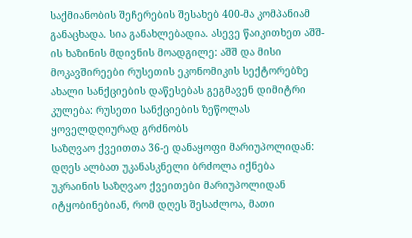საქმიანობის შეჩერების შესახებ 400-მა კომპანიამ განაცხადა. სია განახლებადია. ასევე წაიკითხეთ აშშ-ის ხაზინის მდივნის მოადგილე: აშშ და მისი მოკავშირეები რუსეთის ეკონომიკის სექტორებზე ახალი სანქციების დაწესებას გეგმავენ დიმიტრი კულება: რუსეთი სანქციების ზეწოლას ყოველდღიურად გრძნობს
საზღვაო ქვეითთა 36-ე დანაყოფი მარიუპოლიდან: დღეს ალბათ უკანასკნელი ბრძოლა იქნება
უკრაინის საზღვაო ქვეითები მარიუპოლიდან იტყობინებიან, რომ დღეს შესაძლოა, მათი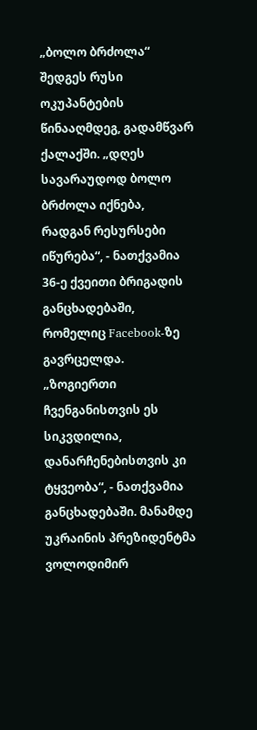„ბოლო ბრძოლა“ შედგეს რუსი ოკუპანტების წინააღმდეგ, გადამწვარ ქალაქში. „დღეს სავარაუდოდ ბოლო ბრძოლა იქნება, რადგან რესურსები იწურება“, - ნათქვამია 36-ე ქვეითი ბრიგადის განცხადებაში, რომელიც Facebook-ზე გავრცელდა. „ზოგიერთი ჩვენგანისთვის ეს სიკვდილია, დანარჩენებისთვის კი ტყვეობა“, - ნათქვამია განცხადებაში. მანამდე უკრაინის პრეზიდენტმა ვოლოდიმირ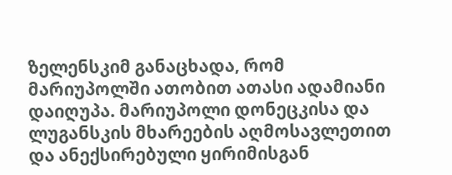ზელენსკიმ განაცხადა, რომ მარიუპოლში ათობით ათასი ადამიანი დაიღუპა. მარიუპოლი დონეცკისა და ლუგანსკის მხარეების აღმოსავლეთით და ანექსირებული ყირიმისგან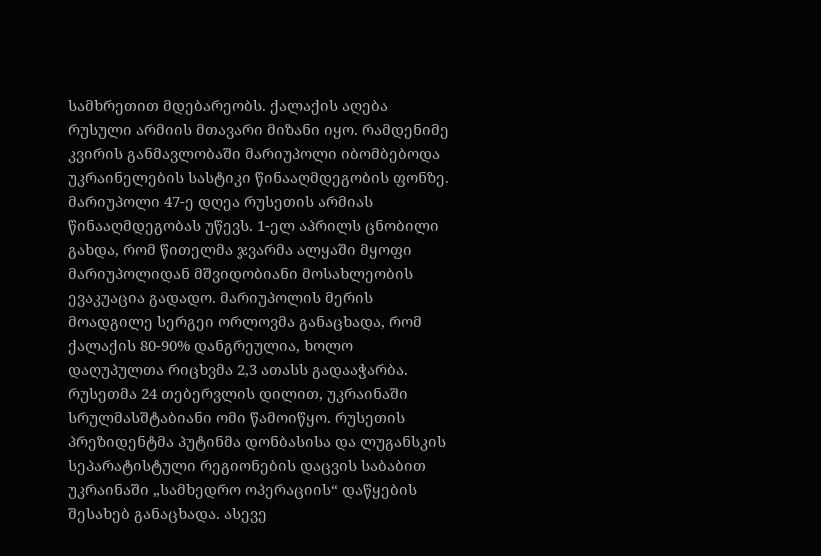სამხრეთით მდებარეობს. ქალაქის აღება რუსული არმიის მთავარი მიზანი იყო. რამდენიმე კვირის განმავლობაში მარიუპოლი იბომბებოდა უკრაინელების სასტიკი წინააღმდეგობის ფონზე. მარიუპოლი 47-ე დღეა რუსეთის არმიას წინააღმდეგობას უწევს. 1-ელ აპრილს ცნობილი გახდა, რომ წითელმა ჯვარმა ალყაში მყოფი მარიუპოლიდან მშვიდობიანი მოსახლეობის ევაკუაცია გადადო. მარიუპოლის მერის მოადგილე სერგეი ორლოვმა განაცხადა, რომ ქალაქის 80-90% დანგრეულია, ხოლო დაღუპულთა რიცხვმა 2,3 ათასს გადააჭარბა. რუსეთმა 24 თებერვლის დილით, უკრაინაში სრულმასშტაბიანი ომი წამოიწყო. რუსეთის პრეზიდენტმა პუტინმა დონბასისა და ლუგანსკის სეპარატისტული რეგიონების დაცვის საბაბით უკრაინაში „სამხედრო ოპერაციის“ დაწყების შესახებ განაცხადა. ასევე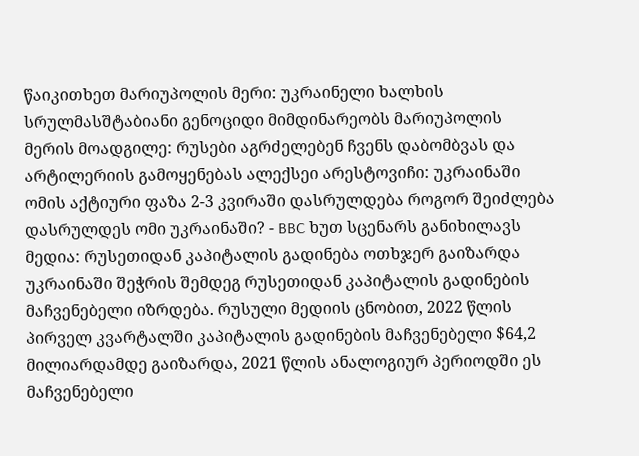წაიკითხეთ მარიუპოლის მერი: უკრაინელი ხალხის სრულმასშტაბიანი გენოციდი მიმდინარეობს მარიუპოლის მერის მოადგილე: რუსები აგრძელებენ ჩვენს დაბომბვას და არტილერიის გამოყენებას ალექსეი არესტოვიჩი: უკრაინაში ომის აქტიური ფაზა 2-3 კვირაში დასრულდება როგორ შეიძლება დასრულდეს ომი უკრაინაში? - BBC ხუთ სცენარს განიხილავს
მედია: რუსეთიდან კაპიტალის გადინება ოთხჯერ გაიზარდა
უკრაინაში შეჭრის შემდეგ რუსეთიდან კაპიტალის გადინების მაჩვენებელი იზრდება. რუსული მედიის ცნობით, 2022 წლის პირველ კვარტალში კაპიტალის გადინების მაჩვენებელი $64,2 მილიარდამდე გაიზარდა, 2021 წლის ანალოგიურ პერიოდში ეს მაჩვენებელი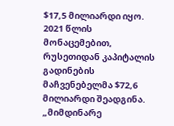$17,5 მილიარდი იყო. 2021 წლის მონაცემებით, რუსეთიდან კაპიტალის გადინების მაჩვენებელმა $72,6 მილიარდი შეადგინა. „მიმდინარე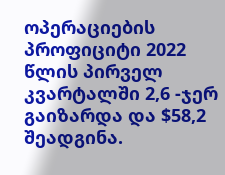ოპერაციების პროფიციტი 2022 წლის პირველ კვარტალში 2,6 -ჯერ გაიზარდა და $58,2 შეადგინა.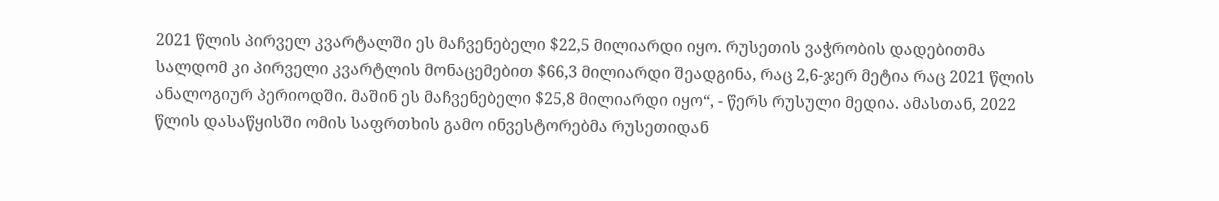2021 წლის პირველ კვარტალში ეს მაჩვენებელი $22,5 მილიარდი იყო. რუსეთის ვაჭრობის დადებითმა სალდომ კი პირველი კვარტლის მონაცემებით $66,3 მილიარდი შეადგინა, რაც 2,6-ჯერ მეტია რაც 2021 წლის ანალოგიურ პერიოდში. მაშინ ეს მაჩვენებელი $25,8 მილიარდი იყო“, - წერს რუსული მედია. ამასთან, 2022 წლის დასაწყისში ომის საფრთხის გამო ინვესტორებმა რუსეთიდან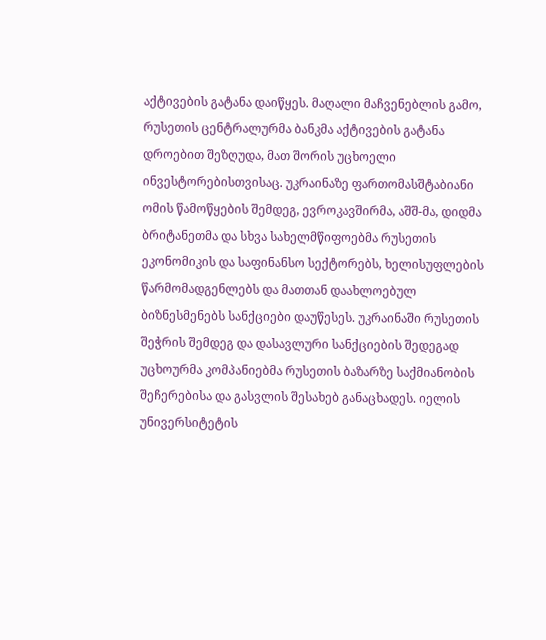აქტივების გატანა დაიწყეს. მაღალი მაჩვენებლის გამო, რუსეთის ცენტრალურმა ბანკმა აქტივების გატანა დროებით შეზღუდა, მათ შორის უცხოელი ინვესტორებისთვისაც. უკრაინაზე ფართომასშტაბიანი ომის წამოწყების შემდეგ, ევროკავშირმა, აშშ-მა, დიდმა ბრიტანეთმა და სხვა სახელმწიფოებმა რუსეთის ეკონომიკის და საფინანსო სექტორებს, ხელისუფლების წარმომადგენლებს და მათთან დაახლოებულ ბიზნესმენებს სანქციები დაუწესეს. უკრაინაში რუსეთის შეჭრის შემდეგ და დასავლური სანქციების შედეგად უცხოურმა კომპანიებმა რუსეთის ბაზარზე საქმიანობის შეჩერებისა და გასვლის შესახებ განაცხადეს. იელის უნივერსიტეტის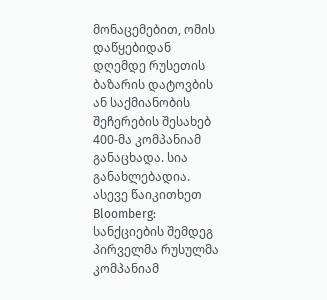მონაცემებით, ომის დაწყებიდან დღემდე რუსეთის ბაზარის დატოვბის ან საქმიანობის შეჩერების შესახებ 400-მა კომპანიამ განაცხადა. სია განახლებადია. ასევე წაიკითხეთ Bloomberg: სანქციების შემდეგ პირველმა რუსულმა კომპანიამ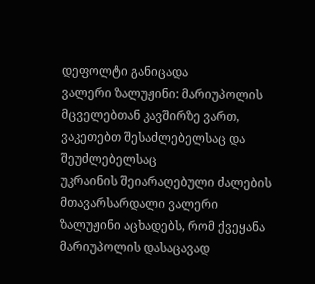დეფოლტი განიცადა
ვალერი ზალუჟინი: მარიუპოლის მცველებთან კავშირზე ვართ, ვაკეთებთ შესაძლებელსაც და შეუძლებელსაც
უკრაინის შეიარაღებული ძალების მთავარსარდალი ვალერი ზალუჟინი აცხადებს, რომ ქვეყანა მარიუპოლის დასაცავად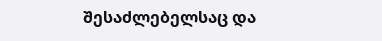შესაძლებელსაც და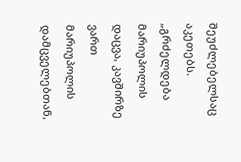შეუძლებელსაც აკეთებს. „გრძელდება მარიუპოლის დაცვა, კავშირზე ვართ მარიუპოლის დამცველებთან,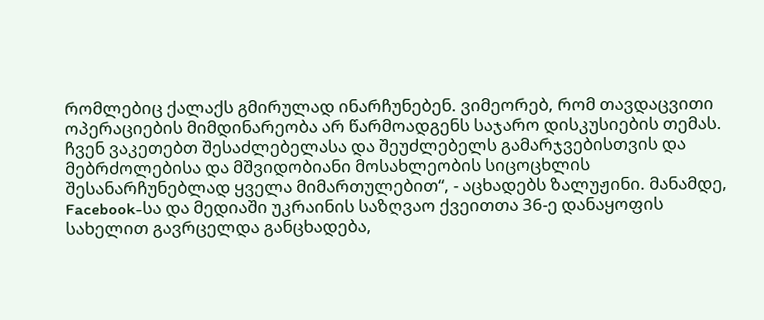რომლებიც ქალაქს გმირულად ინარჩუნებენ. ვიმეორებ, რომ თავდაცვითი ოპერაციების მიმდინარეობა არ წარმოადგენს საჯარო დისკუსიების თემას. ჩვენ ვაკეთებთ შესაძლებელასა და შეუძლებელს გამარჯვებისთვის და მებრძოლებისა და მშვიდობიანი მოსახლეობის სიცოცხლის შესანარჩუნებლად ყველა მიმართულებით“, - აცხადებს ზალუჟინი. მანამდე, Facebook-სა და მედიაში უკრაინის საზღვაო ქვეითთა 36-ე დანაყოფის სახელით გავრცელდა განცხადება,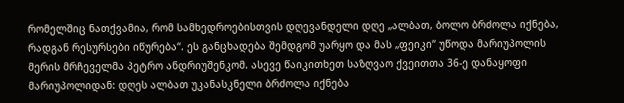რომელშიც ნათქვამია, რომ სამხედროებისთვის დღევანდელი დღე „ალბათ, ბოლო ბრძოლა იქნება, რადგან რესურსები იწურება“. ეს განცხადება შემდგომ უარყო და მას „ფეიკი“ უწოდა მარიუპოლის მერის მრჩეველმა პეტრო ანდრიუშენკომ. ასევე წაიკითხეთ საზღვაო ქვეითთა 36-ე დანაყოფი მარიუპოლიდან: დღეს ალბათ უკანასკნელი ბრძოლა იქნება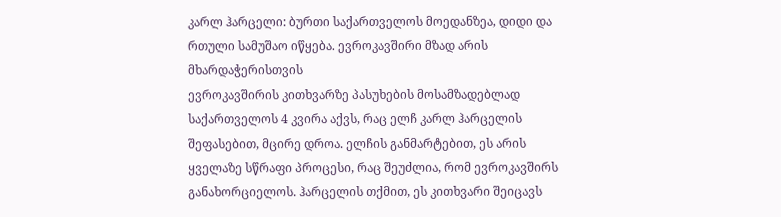კარლ ჰარცელი: ბურთი საქართველოს მოედანზეა, დიდი და რთული სამუშაო იწყება. ევროკავშირი მზად არის მხარდაჭერისთვის
ევროკავშირის კითხვარზე პასუხების მოსამზადებლად საქართველოს 4 კვირა აქვს, რაც ელჩ კარლ ჰარცელის შეფასებით, მცირე დროა. ელჩის განმარტებით, ეს არის ყველაზე სწრაფი პროცესი, რაც შეუძლია, რომ ევროკავშირს განახორციელოს. ჰარცელის თქმით, ეს კითხვარი შეიცავს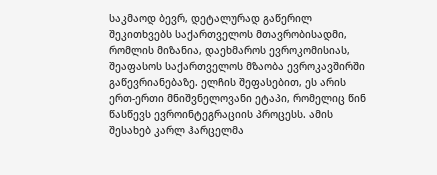საკმაოდ ბევრ, დეტალურად გაწერილ შეკითხვებს საქართველოს მთავრობისადმი, რომლის მიზანია, დაეხმაროს ევროკომისიას, შეაფასოს საქართველოს მზაობა ევროკავშირში გაწევრიანებაზე. ელჩის შეფასებით, ეს არის ერთ-ერთი მნიშვნელოვანი ეტაპი, რომელიც წინ წასწევს ევროინტეგრაციის პროცესს. ამის შესახებ კარლ ჰარცელმა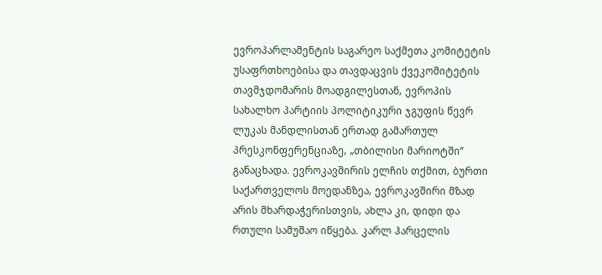ევროპარლამენტის საგარეო საქმეთა კომიტეტის უსაფრთხოებისა და თავდაცვის ქვეკომიტეტის თავმჯდომარის მოადგილესთან, ევროპის სახალხო პარტიის პოლიტიკური ჯგუფის წევრ ლუკას მანდლისთან ერთად გამართულ პრესკონფერენციაზე, „თბილისი მარიოტში“ განაცხადა. ევროკავშირის ელჩის თქმით, ბურთი საქართველოს მოედანზეა, ევროკავშირი მზად არის მხარდაჭერისთვის, ახლა კი, დიდი და რთული სამუშაო იწყება. კარლ ჰარცელის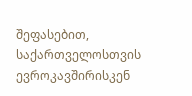შეფასებით, საქართველოსთვის ევროკავშირისკენ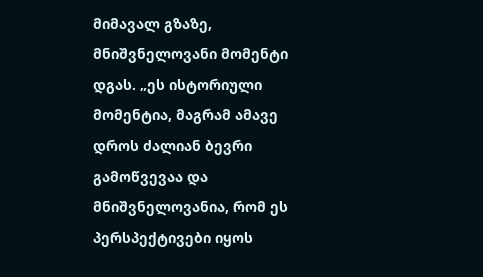მიმავალ გზაზე, მნიშვნელოვანი მომენტი დგას. „ეს ისტორიული მომენტია, მაგრამ ამავე დროს ძალიან ბევრი გამოწვევაა და მნიშვნელოვანია, რომ ეს პერსპექტივები იყოს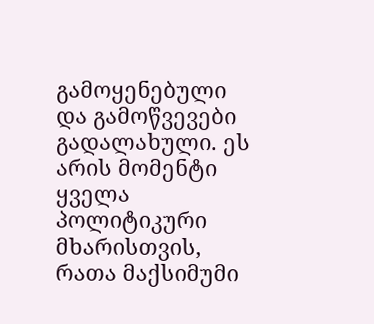გამოყენებული და გამოწვევები გადალახული. ეს არის მომენტი ყველა პოლიტიკური მხარისთვის, რათა მაქსიმუმი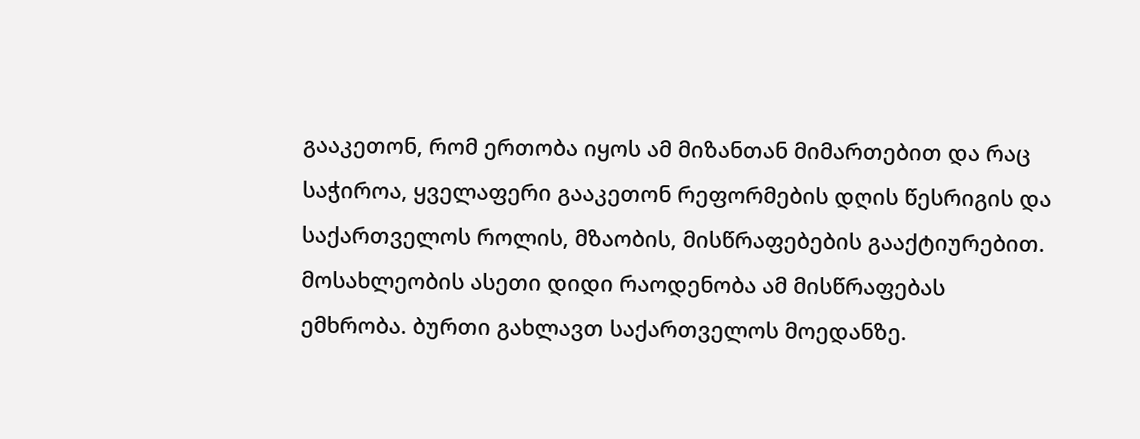გააკეთონ, რომ ერთობა იყოს ამ მიზანთან მიმართებით და რაც საჭიროა, ყველაფერი გააკეთონ რეფორმების დღის წესრიგის და საქართველოს როლის, მზაობის, მისწრაფებების გააქტიურებით. მოსახლეობის ასეთი დიდი რაოდენობა ამ მისწრაფებას ემხრობა. ბურთი გახლავთ საქართველოს მოედანზე.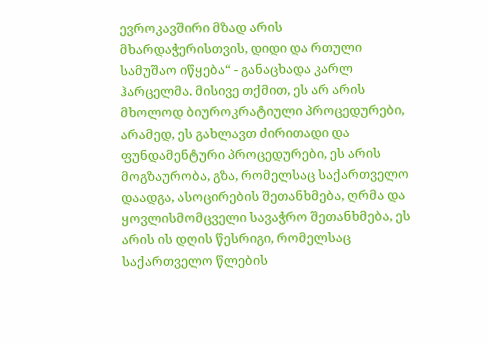ევროკავშირი მზად არის მხარდაჭერისთვის, დიდი და რთული სამუშაო იწყება“ - განაცხადა კარლ ჰარცელმა. მისივე თქმით, ეს არ არის მხოლოდ ბიუროკრატიული პროცედურები, არამედ, ეს გახლავთ ძირითადი და ფუნდამენტური პროცედურები, ეს არის მოგზაურობა, გზა, რომელსაც საქართველო დაადგა, ასოცირების შეთანხმება, ღრმა და ყოვლისმომცველი სავაჭრო შეთანხმება, ეს არის ის დღის წესრიგი, რომელსაც საქართველო წლების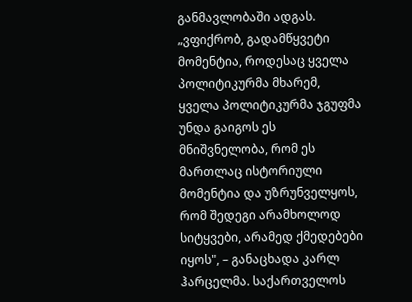განმავლობაში ადგას. „ვფიქრობ, გადამწყვეტი მომენტია, როდესაც ყველა პოლიტიკურმა მხარემ, ყველა პოლიტიკურმა ჯგუფმა უნდა გაიგოს ეს მნიშვნელობა, რომ ეს მართლაც ისტორიული მომენტია და უზრუნველყოს, რომ შედეგი არამხოლოდ სიტყვები, არამედ ქმედებები იყოს", – განაცხადა კარლ ჰარცელმა. საქართველოს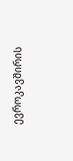ევროკავშირის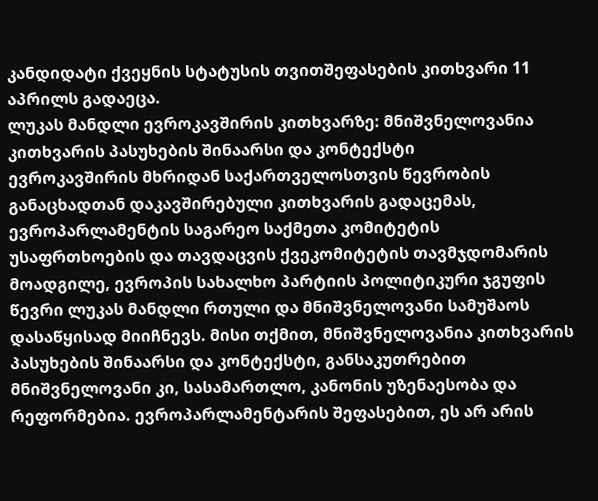კანდიდატი ქვეყნის სტატუსის თვითშეფასების კითხვარი 11 აპრილს გადაეცა.
ლუკას მანდლი ევროკავშირის კითხვარზე: მნიშვნელოვანია კითხვარის პასუხების შინაარსი და კონტექსტი
ევროკავშირის მხრიდან საქართველოსთვის წევრობის განაცხადთან დაკავშირებული კითხვარის გადაცემას, ევროპარლამენტის საგარეო საქმეთა კომიტეტის უსაფრთხოების და თავდაცვის ქვეკომიტეტის თავმჯდომარის მოადგილე, ევროპის სახალხო პარტიის პოლიტიკური ჯგუფის წევრი ლუკას მანდლი რთული და მნიშვნელოვანი სამუშაოს დასაწყისად მიიჩნევს. მისი თქმით, მნიშვნელოვანია კითხვარის პასუხების შინაარსი და კონტექსტი, განსაკუთრებით მნიშვნელოვანი კი, სასამართლო, კანონის უზენაესობა და რეფორმებია. ევროპარლამენტარის შეფასებით, ეს არ არის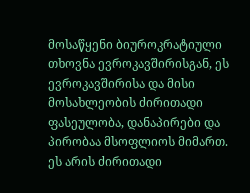მოსაწყენი ბიუროკრატიული თხოვნა ევროკავშირისგან, ეს ევროკავშირისა და მისი მოსახლეობის ძირითადი ფასეულობა, დანაპირები და პირობაა მსოფლიოს მიმართ. ეს არის ძირითადი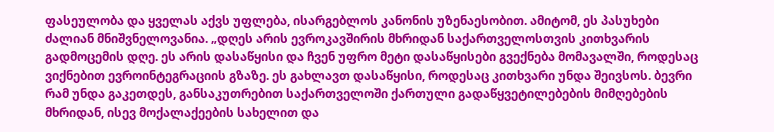ფასეულობა და ყველას აქვს უფლება, ისარგებლოს კანონის უზენაესობით. ამიტომ, ეს პასუხები ძალიან მნიშვნელოვანია. „დღეს არის ევროკავშირის მხრიდან საქართველოსთვის კითხვარის გადმოცემის დღე. ეს არის დასაწყისი და ჩვენ უფრო მეტი დასაწყისები გვექნება მომავალში, როდესაც ვიქნებით ევროინტეგრაციის გზაზე. ეს გახლავთ დასაწყისი, როდესაც კითხვარი უნდა შეივსოს. ბევრი რამ უნდა გაკეთდეს, განსაკუთრებით საქართველოში ქართული გადაწყვეტილებების მიმღებების მხრიდან, ისევ მოქალაქეების სახელით და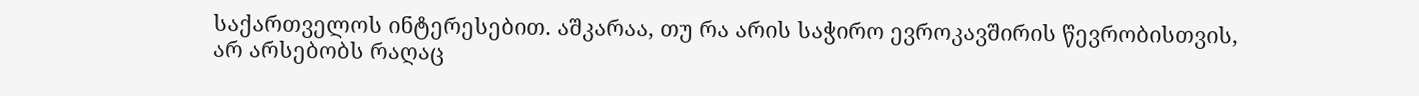საქართველოს ინტერესებით. აშკარაა, თუ რა არის საჭირო ევროკავშირის წევრობისთვის, არ არსებობს რაღაც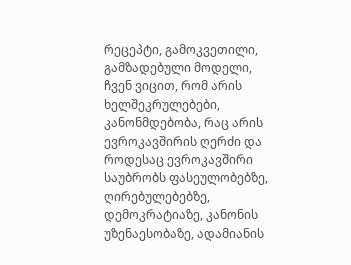რეცეპტი, გამოკვეთილი, გამზადებული მოდელი, ჩვენ ვიცით, რომ არის ხელშეკრულებები, კანონმდებობა, რაც არის ევროკავშირის ღერძი და როდესაც ევროკავშირი საუბრობს ფასეულობებზე, ღირებულებებზე, დემოკრატიაზე, კანონის უზენაესობაზე, ადამიანის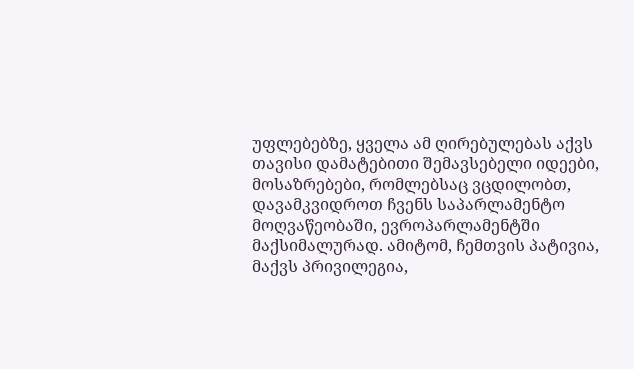უფლებებზე, ყველა ამ ღირებულებას აქვს თავისი დამატებითი შემავსებელი იდეები, მოსაზრებები, რომლებსაც ვცდილობთ, დავამკვიდროთ ჩვენს საპარლამენტო მოღვაწეობაში, ევროპარლამენტში მაქსიმალურად. ამიტომ, ჩემთვის პატივია, მაქვს პრივილეგია,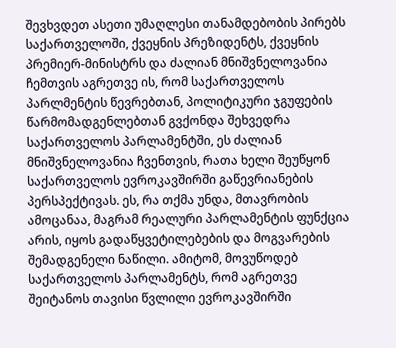შევხვდეთ ასეთი უმაღლესი თანამდებობის პირებს საქართველოში, ქვეყნის პრეზიდენტს, ქვეყნის პრემიერ-მინისტრს და ძალიან მნიშვნელოვანია ჩემთვის აგრეთვე ის, რომ საქართველოს პარლმენტის წევრებთან, პოლიტიკური ჯგუფების წარმომადგენლებთან გვქონდა შეხვედრა საქართველოს პარლამენტში, ეს ძალიან მნიშვნელოვანია ჩვენთვის, რათა ხელი შეუწყონ საქართველოს ევროკავშირში გაწევრიანების პერსპექტივას. ეს, რა თქმა უნდა, მთავრობის ამოცანაა, მაგრამ რეალური პარლამენტის ფუნქცია არის, იყოს გადაწყვეტილებების და მოგვარების შემადგენელი ნაწილი. ამიტომ, მოვუწოდებ საქართველოს პარლამენტს, რომ აგრეთვე შეიტანოს თავისი წვლილი ევროკავშირში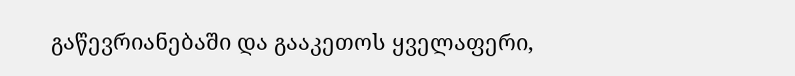გაწევრიანებაში და გააკეთოს ყველაფერი,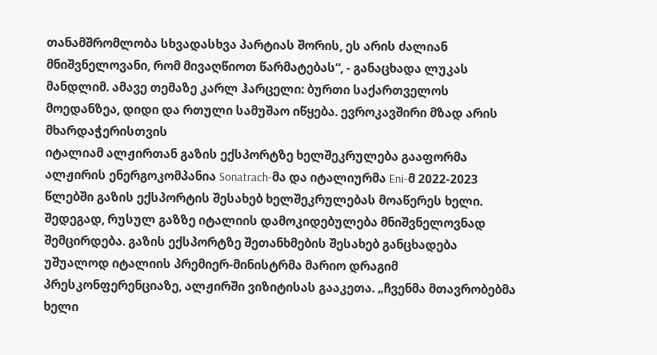თანამშრომლობა სხვადასხვა პარტიას შორის, ეს არის ძალიან მნიშვნელოვანი, რომ მივაღწიოთ წარმატებას“, - განაცხადა ლუკას მანდლიმ. ამავე თემაზე კარლ ჰარცელი: ბურთი საქართველოს მოედანზეა, დიდი და რთული სამუშაო იწყება. ევროკავშირი მზად არის მხარდაჭერისთვის
იტალიამ ალჟირთან გაზის ექსპორტზე ხელშეკრულება გააფორმა
ალჟირის ენერგოკომპანია Sonatrach-მა და იტალიურმა Eni-მ 2022-2023 წლებში გაზის ექსპორტის შესახებ ხელშეკრულებას მოაწერეს ხელი. შედეგად, რუსულ გაზზე იტალიის დამოკიდებულება მნიშვნელოვნად შემცირდება. გაზის ექსპორტზე შეთანხმების შესახებ განცხადება უშუალოდ იტალიის პრემიერ-მინისტრმა მარიო დრაგიმ პრესკონფერენციაზე, ალჟირში ვიზიტისას გააკეთა. „ჩვენმა მთავრობებმა ხელი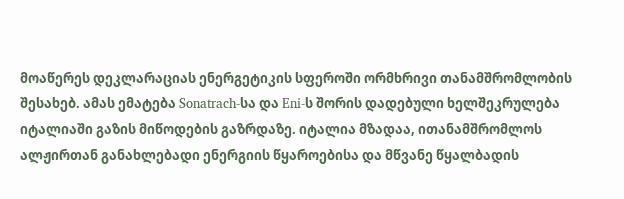მოაწერეს დეკლარაციას ენერგეტიკის სფეროში ორმხრივი თანამშრომლობის შესახებ. ამას ემატება Sonatrach-სა და Eni-ს შორის დადებული ხელშეკრულება იტალიაში გაზის მიწოდების გაზრდაზე. იტალია მზადაა, ითანამშრომლოს ალჟირთან განახლებადი ენერგიის წყაროებისა და მწვანე წყალბადის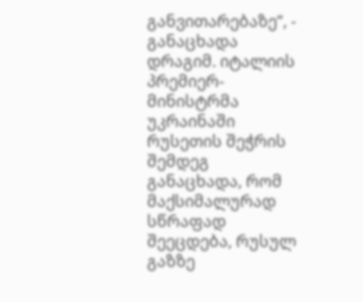განვითარებაზე“, - განაცხადა დრაგიმ. იტალიის პრემიერ-მინისტრმა უკრაინაში რუსეთის შეჭრის შემდეგ განაცხადა, რომ მაქსიმალურად სწრაფად შეეცდება, რუსულ გაზზე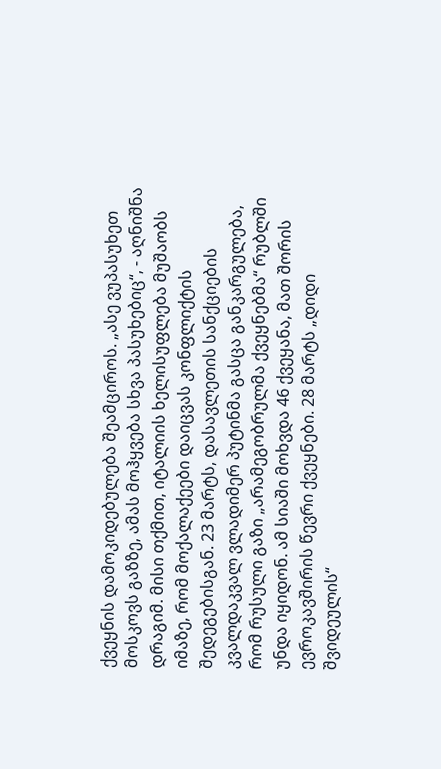ქვეყნის დამოკიდებულება შეამციროს. „ასე ვუპასუხეთ მოსკოვს გაზზე, ამას მოჰყვება სხვა პასუხებიც“, - აღნიშნა დრაგიმ. მისი თქმით, იტალიის ხელისუფლება მუშაობს იმაზე, რომ მოქალაქეები დაიცვას კონფლიქტის შედეგებისგან. 23 მარტს, დასავლეთის სანქციების კვალდაკვალ ვლადიმერ პუტინმა გასცა განკარგულება, რომ რუსული გაზი „არამეგობრულმა ქვეყნებმა“ რუბლში უნდა იყიდონ. ამ სიაში მოხვდა 46 ქვეყანა, მათ შორის ევროკავშირის წევრი ქვეყნები. 28 მარტს „დიდი შვიდეულის“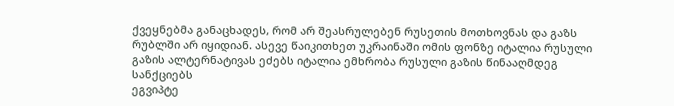ქვეყნებმა განაცხადეს, რომ არ შეასრულებენ რუსეთის მოთხოვნას და გაზს რუბლში არ იყიდიან. ასევე წაიკითხეთ უკრაინაში ომის ფონზე იტალია რუსული გაზის ალტერნატივას ეძებს იტალია ემხრობა რუსული გაზის წინააღმდეგ სანქციებს
ეგვიპტე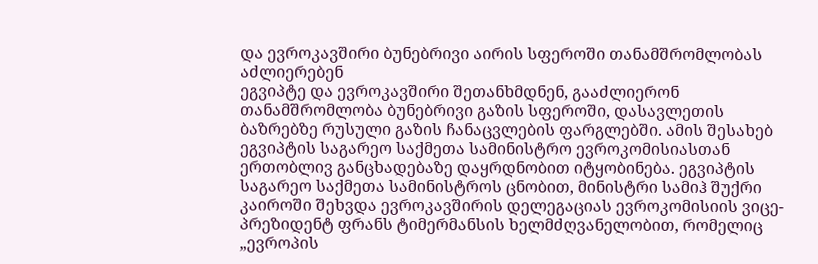და ევროკავშირი ბუნებრივი აირის სფეროში თანამშრომლობას აძლიერებენ
ეგვიპტე და ევროკავშირი შეთანხმდნენ, გააძლიერონ თანამშრომლობა ბუნებრივი გაზის სფეროში, დასავლეთის ბაზრებზე რუსული გაზის ჩანაცვლების ფარგლებში. ამის შესახებ ეგვიპტის საგარეო საქმეთა სამინისტრო ევროკომისიასთან ერთობლივ განცხადებაზე დაყრდნობით იტყობინება. ეგვიპტის საგარეო საქმეთა სამინისტროს ცნობით, მინისტრი სამიჰ შუქრი კაიროში შეხვდა ევროკავშირის დელეგაციას ევროკომისიის ვიცე-პრეზიდენტ ფრანს ტიმერმანსის ხელმძღვანელობით, რომელიც „ევროპის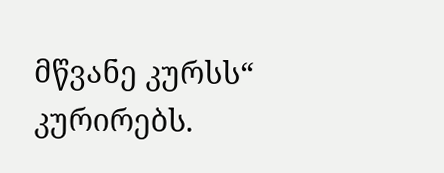მწვანე კურსს“ კურირებს.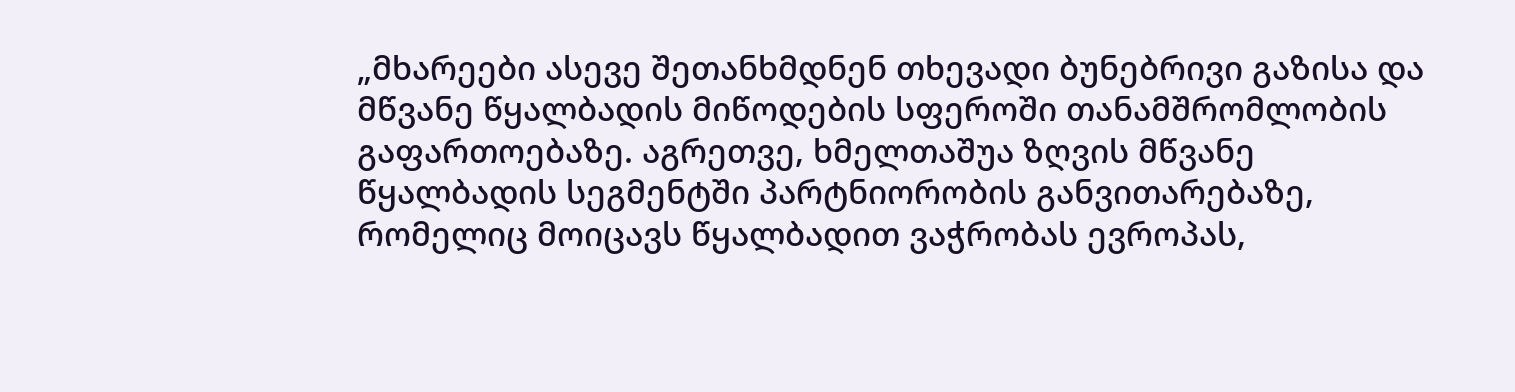„მხარეები ასევე შეთანხმდნენ თხევადი ბუნებრივი გაზისა და მწვანე წყალბადის მიწოდების სფეროში თანამშრომლობის გაფართოებაზე. აგრეთვე, ხმელთაშუა ზღვის მწვანე წყალბადის სეგმენტში პარტნიორობის განვითარებაზე, რომელიც მოიცავს წყალბადით ვაჭრობას ევროპას,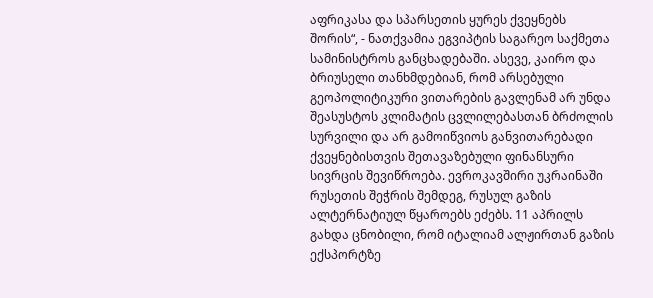აფრიკასა და სპარსეთის ყურეს ქვეყნებს შორის“, - ნათქვამია ეგვიპტის საგარეო საქმეთა სამინისტროს განცხადებაში. ასევე, კაირო და ბრიუსელი თანხმდებიან, რომ არსებული გეოპოლიტიკური ვითარების გავლენამ არ უნდა შეასუსტოს კლიმატის ცვლილებასთან ბრძოლის სურვილი და არ გამოიწვიოს განვითარებადი ქვეყნებისთვის შეთავაზებული ფინანსური სივრცის შევიწროება. ევროკავშირი უკრაინაში რუსეთის შეჭრის შემდეგ, რუსულ გაზის ალტერნატიულ წყაროებს ეძებს. 11 აპრილს გახდა ცნობილი, რომ იტალიამ ალჟირთან გაზის ექსპორტზე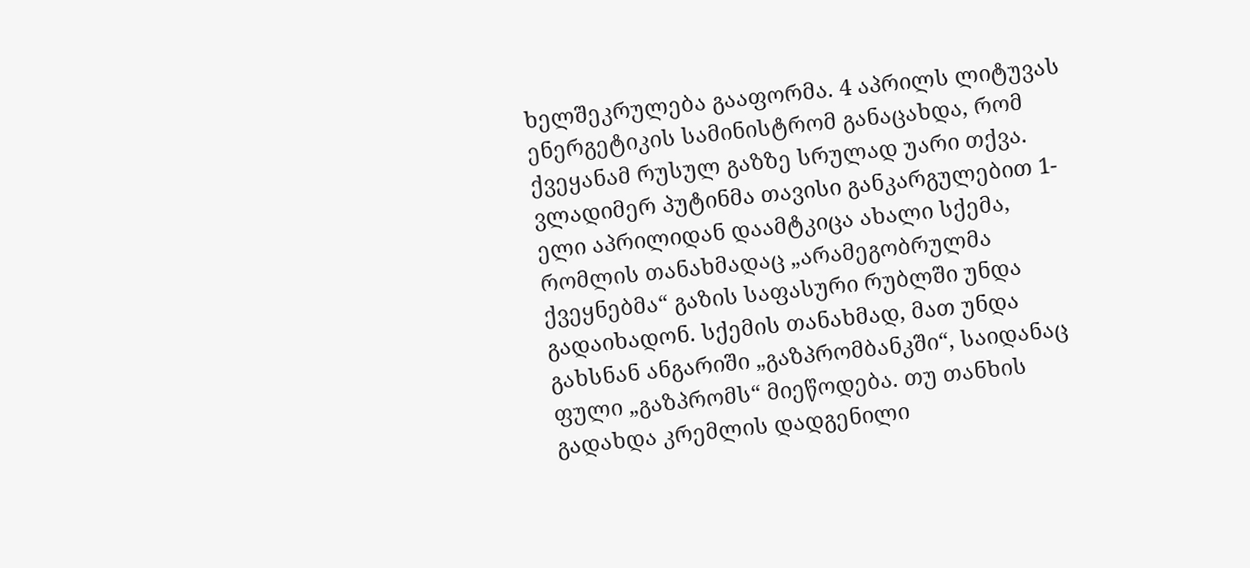ხელშეკრულება გააფორმა. 4 აპრილს ლიტუვას ენერგეტიკის სამინისტრომ განაცახდა, რომ ქვეყანამ რუსულ გაზზე სრულად უარი თქვა. ვლადიმერ პუტინმა თავისი განკარგულებით 1-ელი აპრილიდან დაამტკიცა ახალი სქემა, რომლის თანახმადაც „არამეგობრულმა ქვეყნებმა“ გაზის საფასური რუბლში უნდა გადაიხადონ. სქემის თანახმად, მათ უნდა გახსნან ანგარიში „გაზპრომბანკში“, საიდანაც ფული „გაზპრომს“ მიეწოდება. თუ თანხის გადახდა კრემლის დადგენილი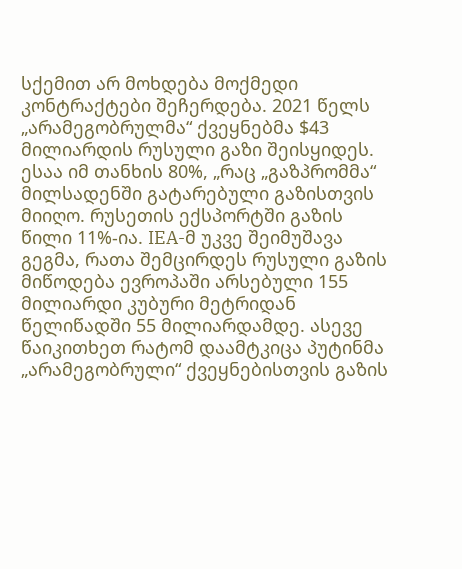სქემით არ მოხდება მოქმედი კონტრაქტები შეჩერდება. 2021 წელს „არამეგობრულმა“ ქვეყნებმა $43 მილიარდის რუსული გაზი შეისყიდეს. ესაა იმ თანხის 80%, „რაც „გაზპრომმა“ მილსადენში გატარებული გაზისთვის მიიღო. რუსეთის ექსპორტში გაზის წილი 11%-ია. IEA-მ უკვე შეიმუშავა გეგმა, რათა შემცირდეს რუსული გაზის მიწოდება ევროპაში არსებული 155 მილიარდი კუბური მეტრიდან წელიწადში 55 მილიარდამდე. ასევე წაიკითხეთ რატომ დაამტკიცა პუტინმა „არამეგობრული“ ქვეყნებისთვის გაზის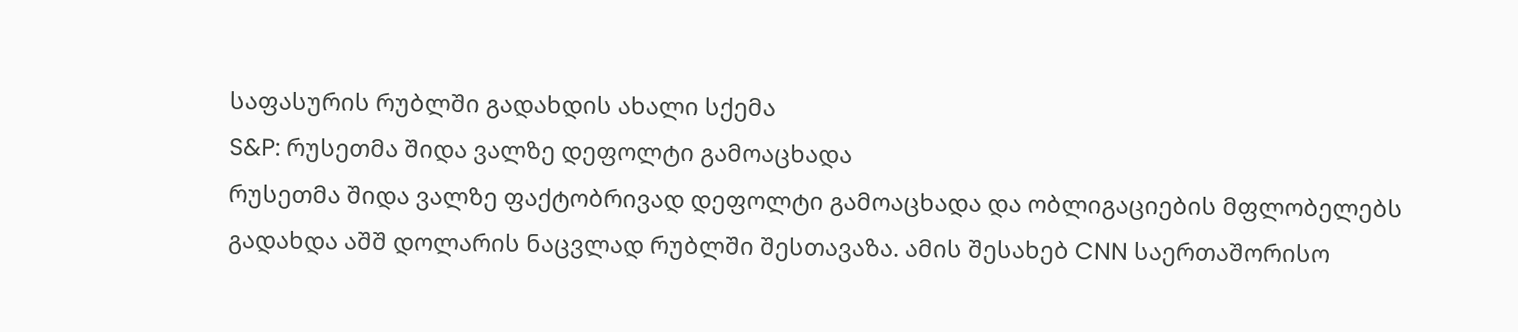საფასურის რუბლში გადახდის ახალი სქემა
S&P: რუსეთმა შიდა ვალზე დეფოლტი გამოაცხადა
რუსეთმა შიდა ვალზე ფაქტობრივად დეფოლტი გამოაცხადა და ობლიგაციების მფლობელებს გადახდა აშშ დოლარის ნაცვლად რუბლში შესთავაზა. ამის შესახებ CNN საერთაშორისო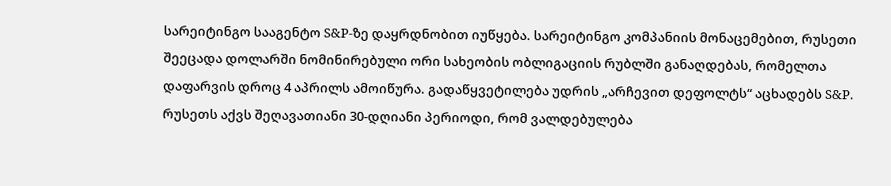სარეიტინგო სააგენტო S&P-ზე დაყრდნობით იუწყება. სარეიტინგო კომპანიის მონაცემებით, რუსეთი შეეცადა დოლარში ნომინირებული ორი სახეობის ობლიგაციის რუბლში განაღდებას, რომელთა დაფარვის დროც 4 აპრილს ამოიწურა. გადაწყვეტილება უდრის „არჩევით დეფოლტს“ აცხადებს S&P. რუსეთს აქვს შეღავათიანი 30-დღიანი პერიოდი, რომ ვალდებულება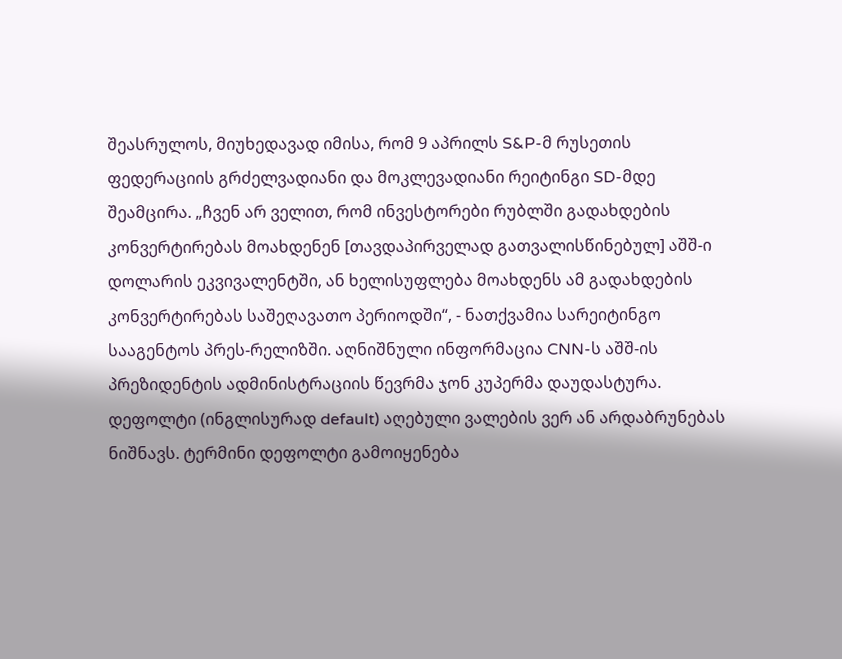შეასრულოს, მიუხედავად იმისა, რომ 9 აპრილს S&P-მ რუსეთის ფედერაციის გრძელვადიანი და მოკლევადიანი რეიტინგი SD-მდე შეამცირა. „ჩვენ არ ველით, რომ ინვესტორები რუბლში გადახდების კონვერტირებას მოახდენენ [თავდაპირველად გათვალისწინებულ] აშშ-ი დოლარის ეკვივალენტში, ან ხელისუფლება მოახდენს ამ გადახდების კონვერტირებას საშეღავათო პერიოდში“, - ნათქვამია სარეიტინგო სააგენტოს პრეს-რელიზში. აღნიშნული ინფორმაცია CNN-ს აშშ-ის პრეზიდენტის ადმინისტრაციის წევრმა ჯონ კუპერმა დაუდასტურა. დეფოლტი (ინგლისურად default) აღებული ვალების ვერ ან არდაბრუნებას ნიშნავს. ტერმინი დეფოლტი გამოიყენება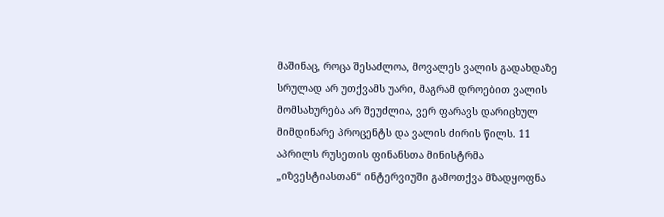მაშინაც, როცა შესაძლოა, მოვალეს ვალის გადახდაზე სრულად არ უთქვამს უარი, მაგრამ დროებით ვალის მომსახურება არ შეუძლია, ვერ ფარავს დარიცხულ მიმდინარე პროცენტს და ვალის ძირის წილს. 11 აპრილს რუსეთის ფინანსთა მინისტრმა „იზვესტიასთან“ ინტერვიუში გამოთქვა მზადყოფნა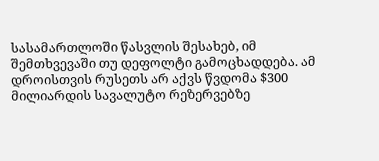სასამართლოში წასვლის შესახებ, იმ შემთხვევაში თუ დეფოლტი გამოცხადდება. ამ დროისთვის რუსეთს არ აქვს წვდომა $300 მილიარდის სავალუტო რეზერვებზე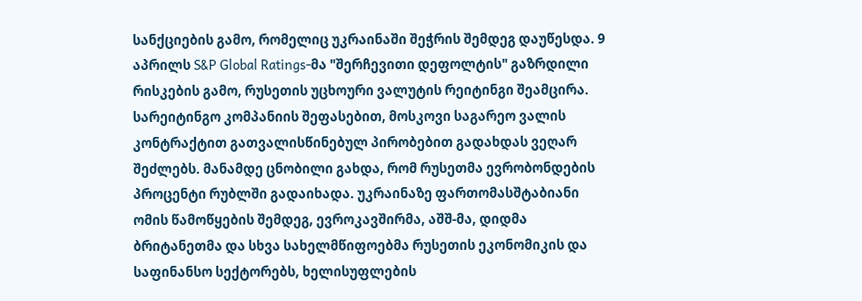სანქციების გამო, რომელიც უკრაინაში შეჭრის შემდეგ დაუწესდა. 9 აპრილს S&P Global Ratings-მა "შერჩევითი დეფოლტის" გაზრდილი რისკების გამო, რუსეთის უცხოური ვალუტის რეიტინგი შეამცირა. სარეიტინგო კომპანიის შეფასებით, მოსკოვი საგარეო ვალის კონტრაქტით გათვალისწინებულ პირობებით გადახდას ვეღარ შეძლებს. მანამდე ცნობილი გახდა, რომ რუსეთმა ევრობონდების პროცენტი რუბლში გადაიხადა. უკრაინაზე ფართომასშტაბიანი ომის წამოწყების შემდეგ, ევროკავშირმა, აშშ-მა, დიდმა ბრიტანეთმა და სხვა სახელმწიფოებმა რუსეთის ეკონომიკის და საფინანსო სექტორებს, ხელისუფლების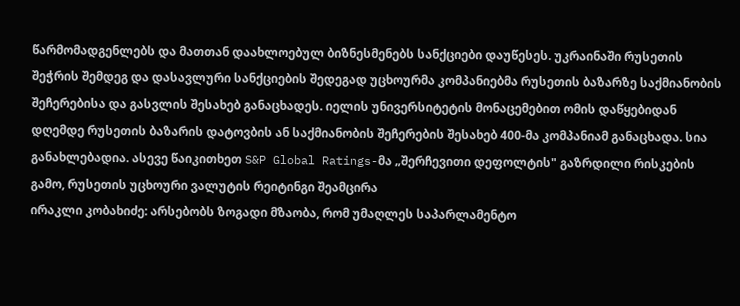წარმომადგენლებს და მათთან დაახლოებულ ბიზნესმენებს სანქციები დაუწესეს. უკრაინაში რუსეთის შეჭრის შემდეგ და დასავლური სანქციების შედეგად უცხოურმა კომპანიებმა რუსეთის ბაზარზე საქმიანობის შეჩერებისა და გასვლის შესახებ განაცხადეს. იელის უნივერსიტეტის მონაცემებით ომის დაწყებიდან დღემდე რუსეთის ბაზარის დატოვბის ან საქმიანობის შეჩერების შესახებ 400-მა კომპანიამ განაცხადა. სია განახლებადია. ასევე წაიკითხეთ S&P Global Ratings-მა „შერჩევითი დეფოლტის" გაზრდილი რისკების გამო, რუსეთის უცხოური ვალუტის რეიტინგი შეამცირა
ირაკლი კობახიძე: არსებობს ზოგადი მზაობა, რომ უმაღლეს საპარლამენტო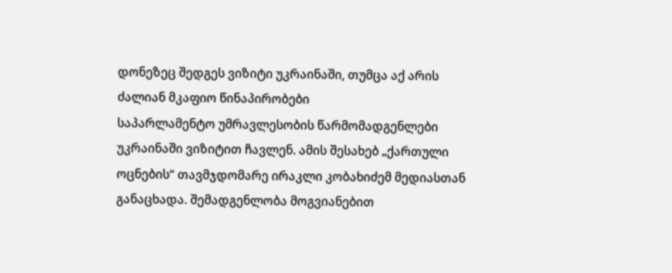დონეზეც შედგეს ვიზიტი უკრაინაში, თუმცა აქ არის ძალიან მკაფიო წინაპირობები
საპარლამენტო უმრავლესობის წარმომადგენლები უკრაინაში ვიზიტით ჩავლენ. ამის შესახებ „ქართული ოცნების“ თავმჯდომარე ირაკლი კობახიძემ მედიასთან განაცხადა. შემადგენლობა მოგვიანებით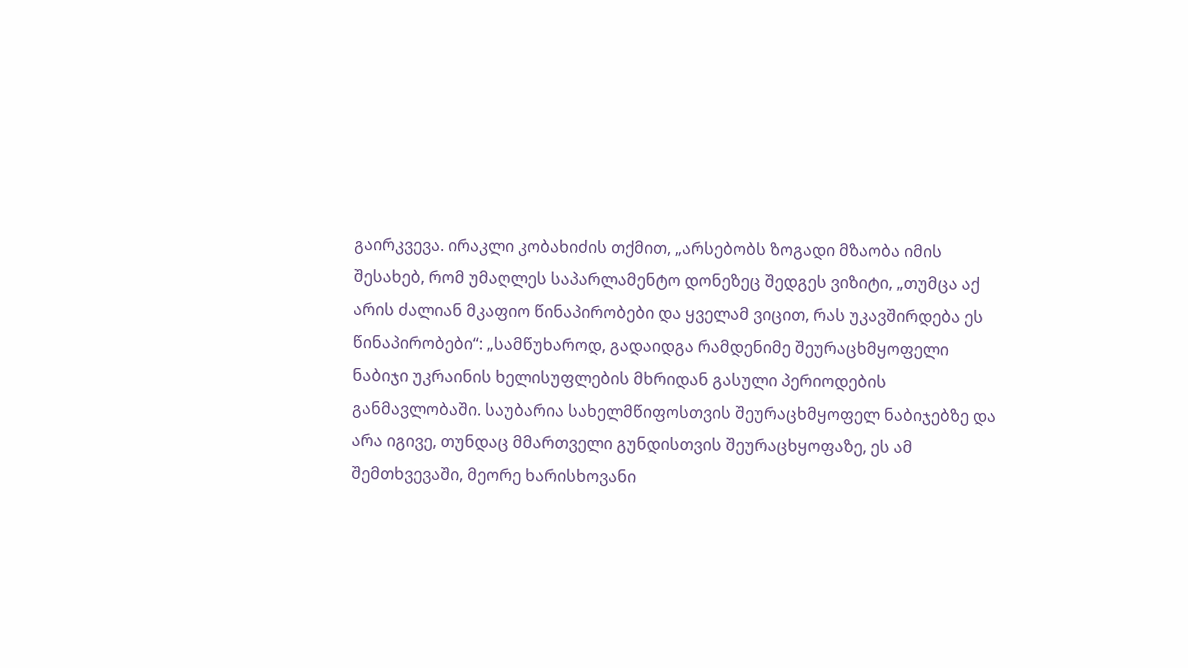გაირკვევა. ირაკლი კობახიძის თქმით, „არსებობს ზოგადი მზაობა იმის შესახებ, რომ უმაღლეს საპარლამენტო დონეზეც შედგეს ვიზიტი, „თუმცა აქ არის ძალიან მკაფიო წინაპირობები და ყველამ ვიცით, რას უკავშირდება ეს წინაპირობები“: „სამწუხაროდ, გადაიდგა რამდენიმე შეურაცხმყოფელი ნაბიჯი უკრაინის ხელისუფლების მხრიდან გასული პერიოდების განმავლობაში. საუბარია სახელმწიფოსთვის შეურაცხმყოფელ ნაბიჯებზე და არა იგივე, თუნდაც მმართველი გუნდისთვის შეურაცხყოფაზე, ეს ამ შემთხვევაში, მეორე ხარისხოვანი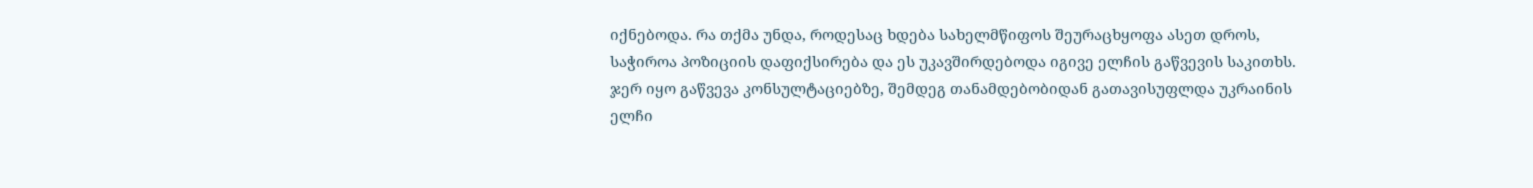იქნებოდა. რა თქმა უნდა, როდესაც ხდება სახელმწიფოს შეურაცხყოფა ასეთ დროს, საჭიროა პოზიციის დაფიქსირება და ეს უკავშირდებოდა იგივე ელჩის გაწვევის საკითხს. ჯერ იყო გაწვევა კონსულტაციებზე, შემდეგ თანამდებობიდან გათავისუფლდა უკრაინის ელჩი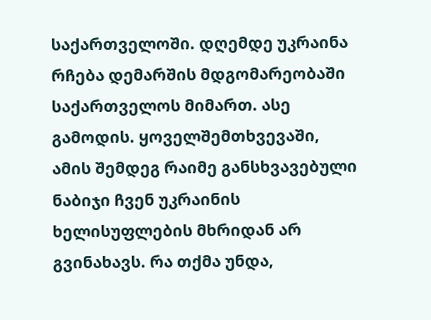საქართველოში. დღემდე უკრაინა რჩება დემარშის მდგომარეობაში საქართველოს მიმართ. ასე გამოდის. ყოველშემთხვევაში, ამის შემდეგ რაიმე განსხვავებული ნაბიჯი ჩვენ უკრაინის ხელისუფლების მხრიდან არ გვინახავს. რა თქმა უნდა,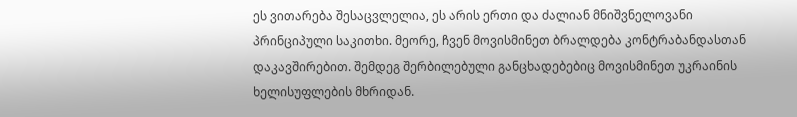ეს ვითარება შესაცვლელია, ეს არის ერთი და ძალიან მნიშვნელოვანი პრინციპული საკითხი. მეორე, ჩვენ მოვისმინეთ ბრალდება კონტრაბანდასთან დაკავშირებით. შემდეგ შერბილებული განცხადებებიც მოვისმინეთ უკრაინის ხელისუფლების მხრიდან.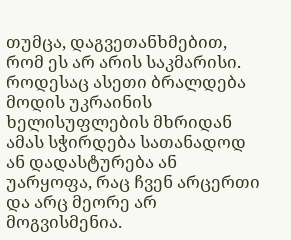თუმცა, დაგვეთანხმებით, რომ ეს არ არის საკმარისი. როდესაც ასეთი ბრალდება მოდის უკრაინის ხელისუფლების მხრიდან ამას სჭირდება სათანადოდ ან დადასტურება ან უარყოფა, რაც ჩვენ არცერთი და არც მეორე არ მოგვისმენია.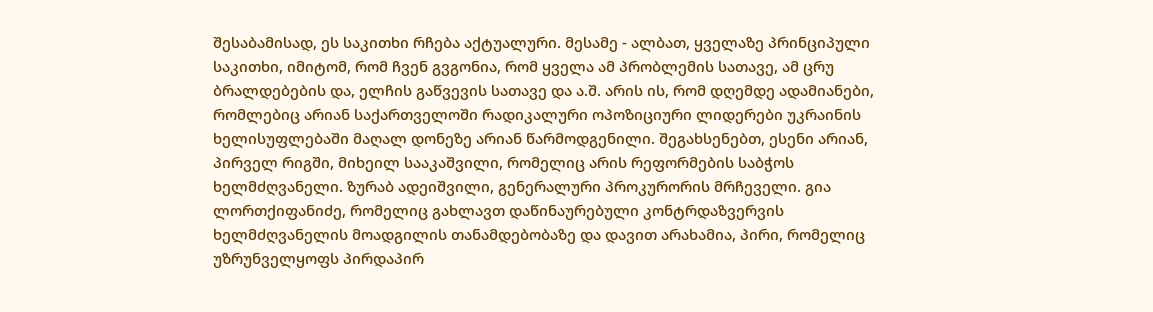შესაბამისად, ეს საკითხი რჩება აქტუალური. მესამე - ალბათ, ყველაზე პრინციპული საკითხი, იმიტომ, რომ ჩვენ გვგონია, რომ ყველა ამ პრობლემის სათავე, ამ ცრუ ბრალდებების და, ელჩის გაწვევის სათავე და ა.შ. არის ის, რომ დღემდე ადამიანები, რომლებიც არიან საქართველოში რადიკალური ოპოზიციური ლიდერები უკრაინის ხელისუფლებაში მაღალ დონეზე არიან წარმოდგენილი. შეგახსენებთ, ესენი არიან, პირველ რიგში, მიხეილ სააკაშვილი, რომელიც არის რეფორმების საბჭოს ხელმძღვანელი. ზურაბ ადეიშვილი, გენერალური პროკურორის მრჩეველი. გია ლორთქიფანიძე, რომელიც გახლავთ დაწინაურებული კონტრდაზვერვის ხელმძღვანელის მოადგილის თანამდებობაზე და დავით არახამია, პირი, რომელიც უზრუნველყოფს პირდაპირ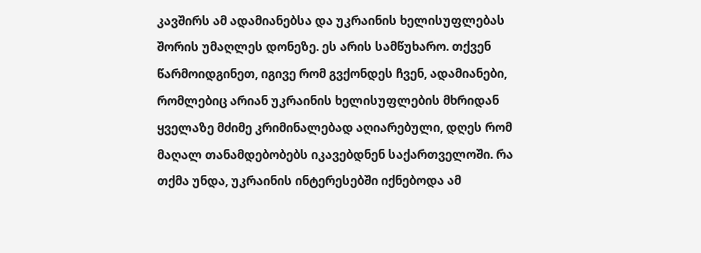კავშირს ამ ადამიანებსა და უკრაინის ხელისუფლებას შორის უმაღლეს დონეზე. ეს არის სამწუხარო. თქვენ წარმოიდგინეთ, იგივე რომ გვქონდეს ჩვენ, ადამიანები, რომლებიც არიან უკრაინის ხელისუფლების მხრიდან ყველაზე მძიმე კრიმინალებად აღიარებული, დღეს რომ მაღალ თანამდებობებს იკავებდნენ საქართველოში. რა თქმა უნდა, უკრაინის ინტერესებში იქნებოდა ამ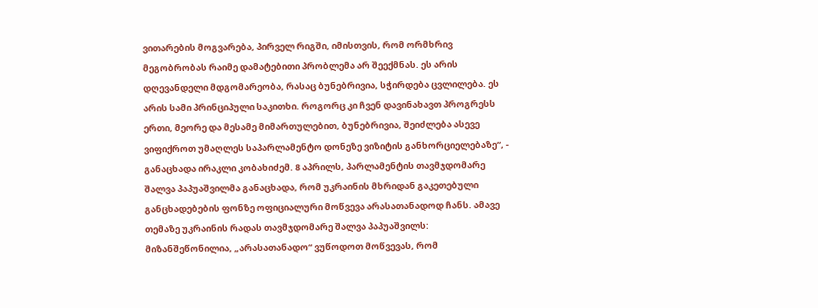ვითარების მოგვარება, პირველ რიგში, იმისთვის, რომ ორმხრივ მეგობრობას რაიმე დამატებითი პრობლემა არ შეექმნას. ეს არის დღევანდელი მდგომარეობა, რასაც ბუნებრივია, სჭირდება ცვლილება. ეს არის სამი პრინციპული საკითხი. როგორც კი ჩვენ დავინახავთ პროგრესს ერთი, მეორე და მესამე მიმართულებით, ბუნებრივია, შეიძლება ასევე ვიფიქროთ უმაღლეს საპარლამენტო დონეზე ვიზიტის განხორციელებაზე“, - განაცხადა ირაკლი კობახიძემ. 8 აპრილს, პარლამენტის თავმჯდომარე შალვა პაპუაშვილმა განაცხადა, რომ უკრაინის მხრიდან გაკეთებული განცხადებების ფონზე ოფიციალური მოწვევა არასათანადოდ ჩანს. ამავე თემაზე უკრაინის რადას თავმჯდომარე შალვა პაპუაშვილს: მიზანშეწონილია, „არასათანადო“ ვუწოდოთ მოწვევას, რომ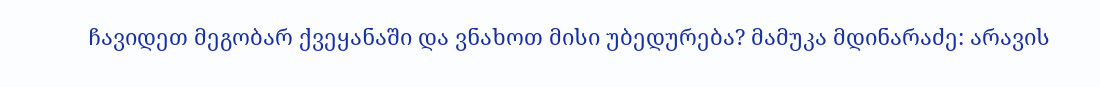ჩავიდეთ მეგობარ ქვეყანაში და ვნახოთ მისი უბედურება? მამუკა მდინარაძე: არავის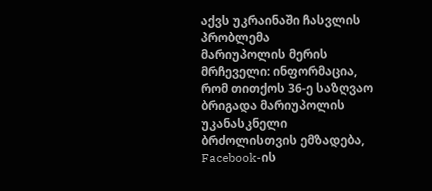აქვს უკრაინაში ჩასვლის პრობლემა
მარიუპოლის მერის მრჩეველი: ინფორმაცია, რომ თითქოს 36-ე საზღვაო ბრიგადა მარიუპოლის უკანასკნელი ბრძოლისთვის ემზადება, Facebook-ის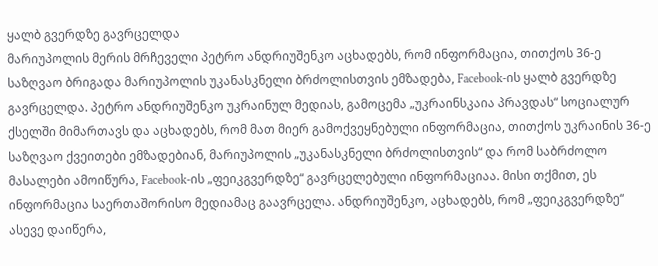ყალბ გვერდზე გავრცელდა
მარიუპოლის მერის მრჩეველი პეტრო ანდრიუშენკო აცხადებს, რომ ინფორმაცია, თითქოს 36-ე საზღვაო ბრიგადა მარიუპოლის უკანასკნელი ბრძოლისთვის ემზადება, Facebook-ის ყალბ გვერდზე გავრცელდა. პეტრო ანდრიუშენკო უკრაინულ მედიას, გამოცემა „უკრაინსკაია პრავდას“ სოციალურ ქსელში მიმართავს და აცხადებს, რომ მათ მიერ გამოქვეყნებული ინფორმაცია, თითქოს უკრაინის 36-ე საზღვაო ქვეითები ემზადებიან, მარიუპოლის „უკანასკნელი ბრძოლისთვის“ და რომ საბრძოლო მასალები ამოიწურა, Facebook-ის „ფეიკგვერდზე“ გავრცელებული ინფორმაციაა. მისი თქმით, ეს ინფორმაცია საერთაშორისო მედიამაც გაავრცელა. ანდრიუშენკო, აცხადებს, რომ „ფეიკგვერდზე“ ასევე დაიწერა,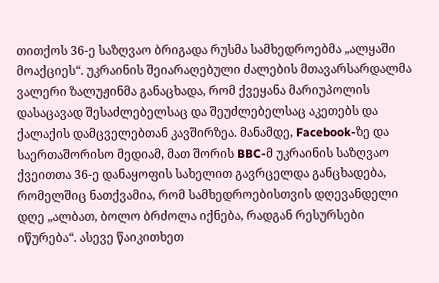თითქოს 36-ე საზღვაო ბრიგადა რუსმა სამხედროებმა „ალყაში მოაქციეს“. უკრაინის შეიარაღებული ძალების მთავარსარდალმა ვალერი ზალუჟინმა განაცხადა, რომ ქვეყანა მარიუპოლის დასაცავად შესაძლებელსაც და შეუძლებელსაც აკეთებს და ქალაქის დამცველებთან კავშირზეა. მანამდე, Facebook-ზე და საერთაშორისო მედიამ, მათ შორის BBC-მ უკრაინის საზღვაო ქვეითთა 36-ე დანაყოფის სახელით გავრცელდა განცხადება, რომელშიც ნათქვამია, რომ სამხედროებისთვის დღევანდელი დღე „ალბათ, ბოლო ბრძოლა იქნება, რადგან რესურსები იწურება“. ასევე წაიკითხეთ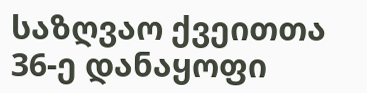საზღვაო ქვეითთა 36-ე დანაყოფი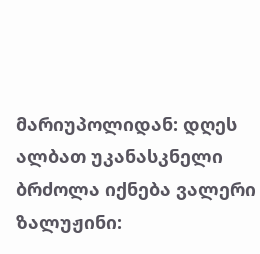მარიუპოლიდან: დღეს ალბათ უკანასკნელი ბრძოლა იქნება ვალერი ზალუჟინი: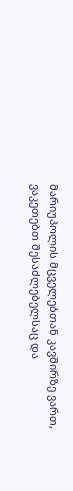მარიუპოლის მცველებთან კავშირზე ვართ, ვაკეთებთ შესაძლებელსაც და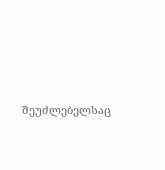შეუძლებელსაც